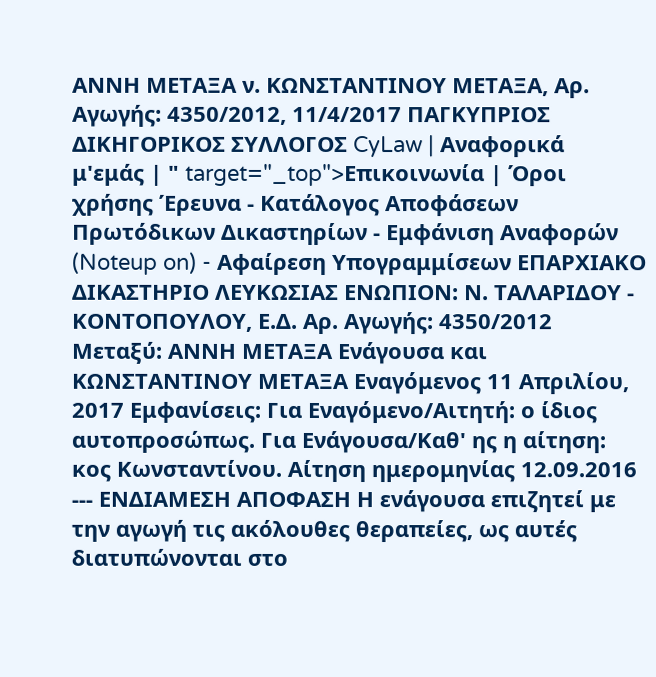ΑΝΝΗ ΜΕΤΑΞΑ ν. ΚΩΝΣΤΑΝΤΙΝΟΥ ΜΕΤΑΞΑ, Αρ. Αγωγής: 4350/2012, 11/4/2017 ΠΑΓΚΥΠΡΙΟΣ ΔΙΚΗΓΟΡΙΚΟΣ ΣΥΛΛΟΓΟΣ CyLaw | Αναφορικά μ'εμάς | " target="_top">Επικοινωνία | Όροι χρήσης Έρευνα - Κατάλογος Αποφάσεων Πρωτόδικων Δικαστηρίων - Εμφάνιση Αναφορών (Noteup on) - Αφαίρεση Υπογραμμίσεων ΕΠΑΡΧΙΑΚΟ ΔΙΚΑΣΤΗΡΙΟ ΛΕΥΚΩΣΙΑΣ ΕΝΩΠΙΟΝ: Ν. ΤΑΛΑΡΙΔΟΥ - ΚΟΝΤΟΠΟΥΛΟΥ, Ε.Δ. Αρ. Αγωγής: 4350/2012 Μεταξύ: ΑΝΝΗ ΜΕΤΑΞΑ Ενάγουσα και ΚΩΝΣΤΑΝΤΙΝΟΥ ΜΕΤΑΞΑ Εναγόμενος 11 Απριλίου, 2017 Εμφανίσεις: Για Εναγόμενο/Αιτητή: ο ίδιος αυτοπροσώπως. Για Ενάγουσα/Καθ' ης η αίτηση: κος Κωνσταντίνου. Αίτηση ημερομηνίας 12.09.2016 --- ΕΝΔΙΑΜΕΣΗ ΑΠΟΦΑΣΗ Η ενάγουσα επιζητεί με την αγωγή τις ακόλουθες θεραπείες, ως αυτές διατυπώνονται στο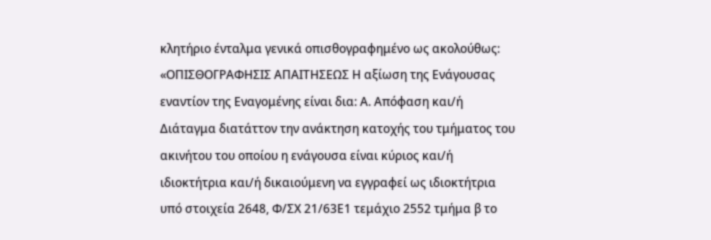κλητήριο ένταλμα γενικά οπισθογραφημένο ως ακολούθως: «ΟΠΙΣΘΟΓΡΑΦΗΣΙΣ ΑΠΑΙΤΗΣΕΩΣ Η αξίωση της Ενάγουσας εναντίον της Εναγομένης είναι δια: Α. Απόφαση και/ή Διάταγμα διατάττον την ανάκτηση κατοχής του τμήματος του ακινήτου του οποίου η ενάγουσα είναι κύριος και/ή ιδιοκτήτρια και/ή δικαιούμενη να εγγραφεί ως ιδιοκτήτρια υπό στοιχεία 2648, Φ/ΣΧ 21/63Ε1 τεμάχιο 2552 τμήμα β το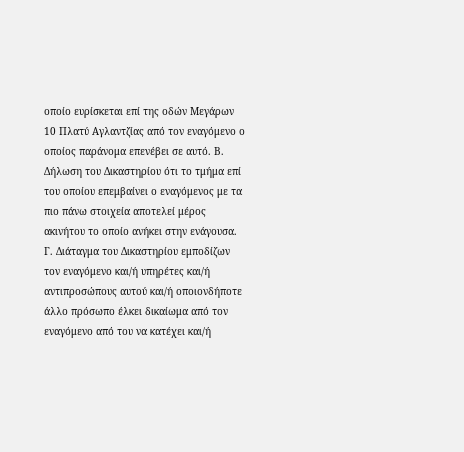οποίο ευρίσκεται επί της οδών Μεγάρων 10 Πλατύ Αγλαντζίας από τον εναγόμενο ο οποίος παράνομα επενέβει σε αυτό. Β. Δήλωση του Δικαστηρίου ότι το τμήμα επί του οποίου επεμβαίνει ο εναγόμενος με τα πιο πάνω στοιχεία αποτελεί μέρος ακινήτου το οποίο ανήκει στην ενάγουσα. Γ. Διάταγμα του Δικαστηρίου εμποδίζων τον εναγόμενο και/ή υπηρέτες και/ή αντιπροσώπους αυτού και/ή οποιονδήποτε άλλο πρόσωπο έλκει δικαίωμα από τον εναγόμενο από του να κατέχει και/ή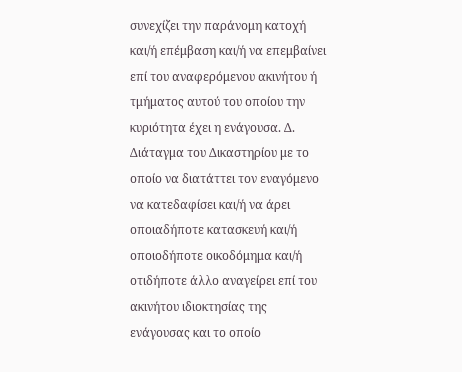συνεχίζει την παράνομη κατοχή και/ή επέμβαση και/ή να επεμβαίνει επί του αναφερόμενου ακινήτου ή τμήματος αυτού του οποίου την κυριότητα έχει η ενάγουσα. Δ. Διάταγμα του Δικαστηρίου με το οποίο να διατάττει τον εναγόμενο να κατεδαφίσει και/ή να άρει οποιαδήποτε κατασκευή και/ή οποιοδήποτε οικοδόμημα και/ή οτιδήποτε άλλο αναγείρει επί του ακινήτου ιδιοκτησίας της ενάγουσας και το οποίο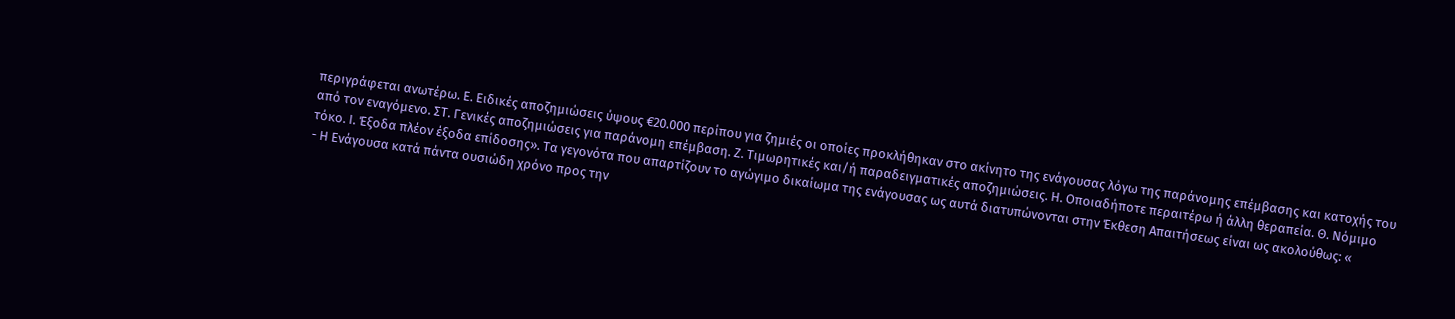περιγράφεται ανωτέρω. Ε. Ειδικές αποζημιώσεις ύψους €20.000 περίπου για ζημιές οι οποίες προκλήθηκαν στο ακίνητο της ενάγουσας λόγω της παράνομης επέμβασης και κατοχής του από τον εναγόμενο. ΣΤ. Γενικές αποζημιώσεις για παράνομη επέμβαση. Ζ. Τιμωρητικές και/ή παραδειγματικές αποζημιώσεις. Η. Οποιαδήποτε περαιτέρω ή άλλη θεραπεία. Θ. Νόμιμο τόκο. Ι. Έξοδα πλέον έξοδα επίδοσης». Τα γεγονότα που απαρτίζουν το αγώγιμο δικαίωμα της ενάγουσας ως αυτά διατυπώνονται στην Έκθεση Απαιτήσεως είναι ως ακολούθως: «
- Η Ενάγουσα κατά πάντα ουσιώδη χρόνο προς την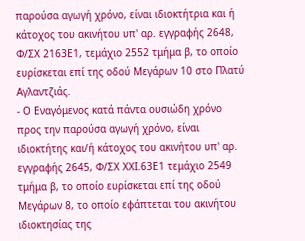παρούσα αγωγή χρόνο, είναι ιδιοκτήτρια και ή κάτοχος του ακινήτου υπ' αρ. εγγραφής 2648, Φ/ΣΧ 2163Ε1, τεμάχιο 2552 τμήμα β, το οποίο ευρίσκεται επί της οδού Μεγάρων 10 στο Πλατύ Αγλαντζιάς.
- Ο Εναγόμενος κατά πάντα ουσιώδη χρόνο προς την παρούσα αγωγή χρόνο, είναι ιδιοκτήτης και/ή κάτοχος του ακινήτου υπ' αρ. εγγραφής 2645, Φ/ΣΧ ΧΧΙ.63Ε1 τεμάχιο 2549 τμήμα β, το οποίο ευρίσκεται επί της οδού Μεγάρων 8, το οποίο εφάπτεται του ακινήτου ιδιοκτησίας της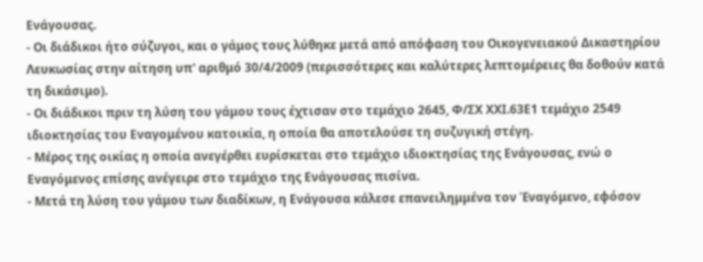Ενάγουσας.
- Οι διάδικοι ήτο σύζυγοι, και ο γάμος τους λύθηκε μετά από απόφαση του Οικογενειακού Δικαστηρίου Λευκωσίας στην αίτηση υπ' αριθμό 30/4/2009 (περισσότερες και καλύτερες λεπτομέρειες θα δοθούν κατά τη δικάσιμο).
- Οι διάδικοι πριν τη λύση του γάμου τους έχτισαν στο τεμάχιο 2645, Φ/ΣΧ ΧΧΙ.63Ε1 τεμάχιο 2549 ιδιοκτησίας του Εναγομένου κατοικία, η οποία θα αποτελούσε τη συζυγική στέγη.
- Μέρος της οικίας η οποία ανεγέρθει ευρίσκεται στο τεμάχιο ιδιοκτησίας της Ενάγουσας, ενώ ο Εναγόμενος επίσης ανέγειρε στο τεμάχιο της Ενάγουσας πισίνα.
- Μετά τη λύση του γάμου των διαδίκων, η Ενάγουσα κάλεσε επανειλημμένα τον Έναγόμενο, εφόσον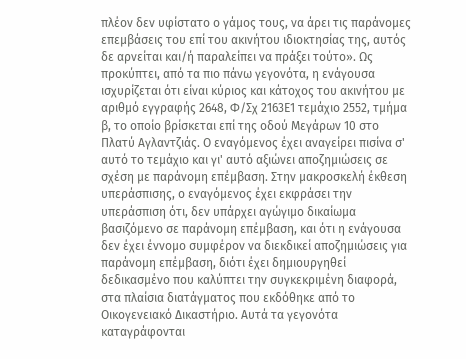πλέον δεν υφίστατο ο γάμος τους, να άρει τις παράνομες επεμβάσεις του επί του ακινήτου ιδιοκτησίας της, αυτός δε αρνείται και/ή παραλείπει να πράξει τούτο». Ως προκύπτει, από τα πιο πάνω γεγονότα, η ενάγουσα ισχυρίζεται ότι είναι κύριος και κάτοχος του ακινήτου με αριθμό εγγραφής 2648, Φ/Σχ 2163Ε1 τεμάχιο 2552, τμήμα β, το οποίο βρίσκεται επί της οδού Μεγάρων 10 στο Πλατύ Αγλαντζιάς. Ο εναγόμενος έχει αναγείρει πισίνα σ' αυτό το τεμάχιο και γι' αυτό αξιώνει αποζημιώσεις σε σχέση με παράνομη επέμβαση. Στην μακροσκελή έκθεση υπεράσπισης, ο εναγόμενος έχει εκφράσει την υπεράσπιση ότι, δεν υπάρχει αγώγιμο δικαίωμα βασιζόμενο σε παράνομη επέμβαση, και ότι η ενάγουσα δεν έχει έννομο συμφέρον να διεκδικεί αποζημιώσεις για παράνομη επέμβαση, διότι έχει δημιουργηθεί δεδικασμένο που καλύπτει την συγκεκριμένη διαφορά, στα πλαίσια διατάγματος που εκδόθηκε από το Οικογενειακό Δικαστήριο. Αυτά τα γεγονότα καταγράφονται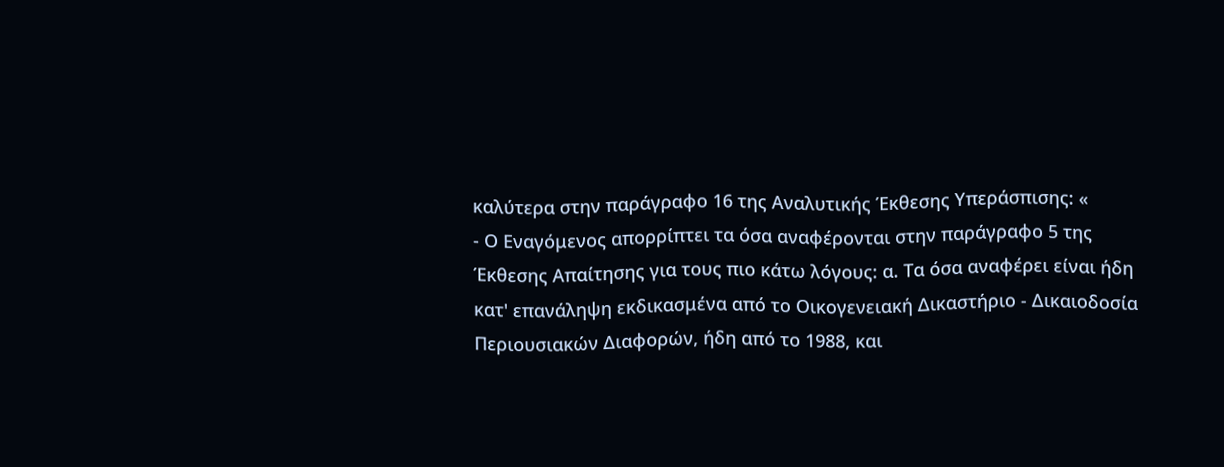καλύτερα στην παράγραφο 16 της Αναλυτικής Έκθεσης Υπεράσπισης: «
- Ο Εναγόμενος απορρίπτει τα όσα αναφέρονται στην παράγραφο 5 της Έκθεσης Απαίτησης για τους πιο κάτω λόγους: α. Τα όσα αναφέρει είναι ήδη κατ' επανάληψη εκδικασμένα από το Οικογενειακή Δικαστήριο - Δικαιοδοσία Περιουσιακών Διαφορών, ήδη από το 1988, και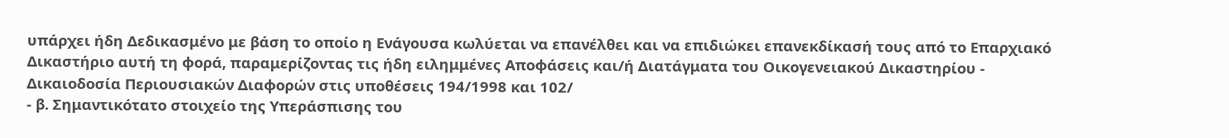υπάρχει ήδη Δεδικασμένο με βάση το οποίο η Ενάγουσα κωλύεται να επανέλθει και να επιδιώκει επανεκδίκασή τους από το Επαρχιακό Δικαστήριο αυτή τη φορά, παραμερίζοντας τις ήδη ειλημμένες Αποφάσεις και/ή Διατάγματα του Οικογενειακού Δικαστηρίου - Δικαιοδοσία Περιουσιακών Διαφορών στις υποθέσεις 194/1998 και 102/
- β. Σημαντικότατο στοιχείο της Υπεράσπισης του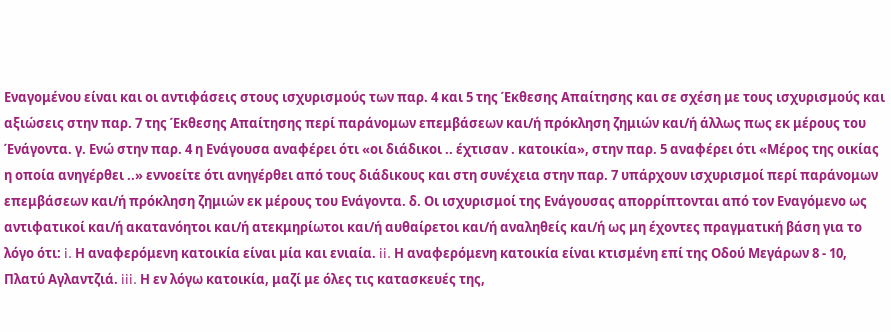Εναγομένου είναι και οι αντιφάσεις στους ισχυρισμούς των παρ. 4 και 5 της Έκθεσης Απαίτησης και σε σχέση με τους ισχυρισμούς και αξιώσεις στην παρ. 7 της Έκθεσης Απαίτησης περί παράνομων επεμβάσεων και/ή πρόκληση ζημιών και/ή άλλως πως εκ μέρους του Ένάγοντα. γ. Ενώ στην παρ. 4 η Ενάγουσα αναφέρει ότι «οι διάδικοι .. έχτισαν . κατοικία», στην παρ. 5 αναφέρει ότι «Μέρος της οικίας η οποία ανηγέρθει ..» εννοείτε ότι ανηγέρθει από τους διάδικους και στη συνέχεια στην παρ. 7 υπάρχουν ισχυρισμοί περί παράνομων επεμβάσεων και/ή πρόκληση ζημιών εκ μέρους του Ενάγοντα. δ. Οι ισχυρισμοί της Ενάγουσας απορρίπτονται από τον Εναγόμενο ως αντιφατικοί και/ή ακατανόητοι και/ή ατεκμηρίωτοι και/ή αυθαίρετοι και/ή αναληθείς και/ή ως μη έχοντες πραγματική βάση για το λόγο ότι: i. Η αναφερόμενη κατοικία είναι μία και ενιαία. ii. Η αναφερόμενη κατοικία είναι κτισμένη επί της Οδού Μεγάρων 8 - 10, Πλατύ Αγλαντζιά. iii. Η εν λόγω κατοικία, μαζί με όλες τις κατασκευές της,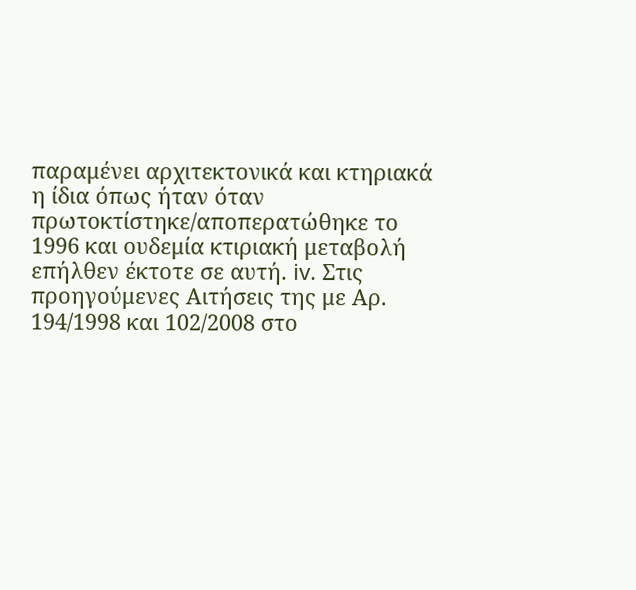παραμένει αρχιτεκτονικά και κτηριακά η ίδια όπως ήταν όταν πρωτοκτίστηκε/αποπερατώθηκε το 1996 και ουδεμία κτιριακή μεταβολή επήλθεν έκτοτε σε αυτή. iv. Στις προηγούμενες Αιτήσεις της με Αρ. 194/1998 και 102/2008 στο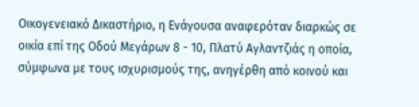Οικογενειακό Δικαστήριο, η Ενάγουσα αναφερόταν διαρκώς σε οικία επί της Οδού Μεγάρων 8 - 10, Πλατύ Αγλαντζιάς η οποία, σύμφωνα με τους ισχυρισμούς της, ανηγέρθη από κοινού και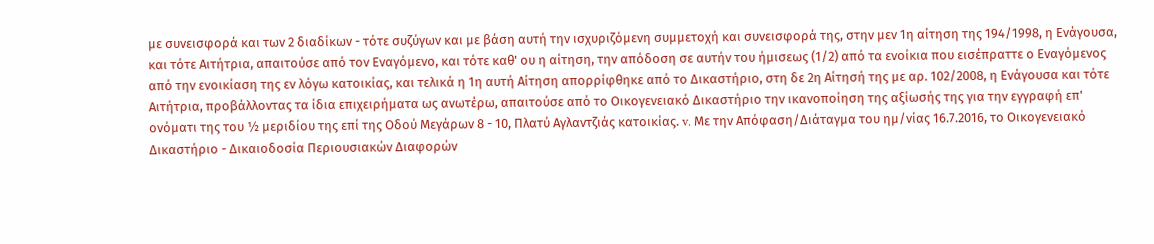με συνεισφορά και των 2 διαδίκων - τότε συζύγων και με βάση αυτή την ισχυριζόμενη συμμετοχή και συνεισφορά της, στην μεν 1η αίτηση της 194/1998, η Ενάγουσα, και τότε Αιτήτρια, απαιτούσε από τον Εναγόμενο, και τότε καθ' ου η αίτηση, την απόδοση σε αυτήν του ήμισεως (1/2) από τα ενοίκια που εισέπραττε ο Εναγόμενος από την ενοικίαση της εν λόγω κατοικίας, και τελικά η 1η αυτή Αίτηση απορρίφθηκε από το Δικαστήριο, στη δε 2η Αίτησή της με αρ. 102/2008, η Ενάγουσα και τότε Αιτήτρια, προβάλλοντας τα ίδια επιχειρήματα ως ανωτέρω, απαιτούσε από το Οικογενειακό Δικαστήριο την ικανοποίηση της αξίωσής της για την εγγραφή επ' ονόματι της του ½ μεριδίου της επί της Οδού Μεγάρων 8 - 10, Πλατύ Αγλαντζιάς κατοικίας. v. Με την Απόφαση/Διάταγμα του ημ/νίας 16.7.2016, το Οικογενειακό Δικαστήριο - Δικαιοδοσία Περιουσιακών Διαφορών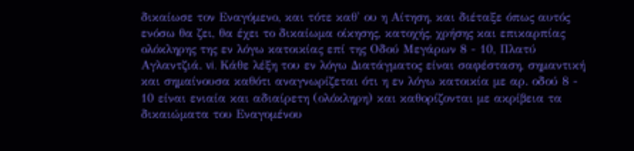δικαίωσε τον Εναγόμενο, και τότε καθ' ου η Αίτηση, και διέταξε όπως αυτός ενόσω θα ζει, θα έχει το δικαίωμα οίκησης, κατοχής, χρήσης και επικαρπίας ολόκληρης της εν λόγω κατοικίας επί της Οδού Μεγάρων 8 - 10, Πλατύ Αγλαντζιά. vi. Κάθε λέξη του εν λόγω Διατάγματος είναι σαφέσταση, σημαντική και σημαίνουσα καθότι αναγνωρίζεται ότι η εν λόγω κατοικία με αρ. οδού 8 - 10 είναι ενιαία και αδιαίρετη (ολόκληρη) και καθορίζονται με ακρίβεια τα δικαιώματα του Εναγομένου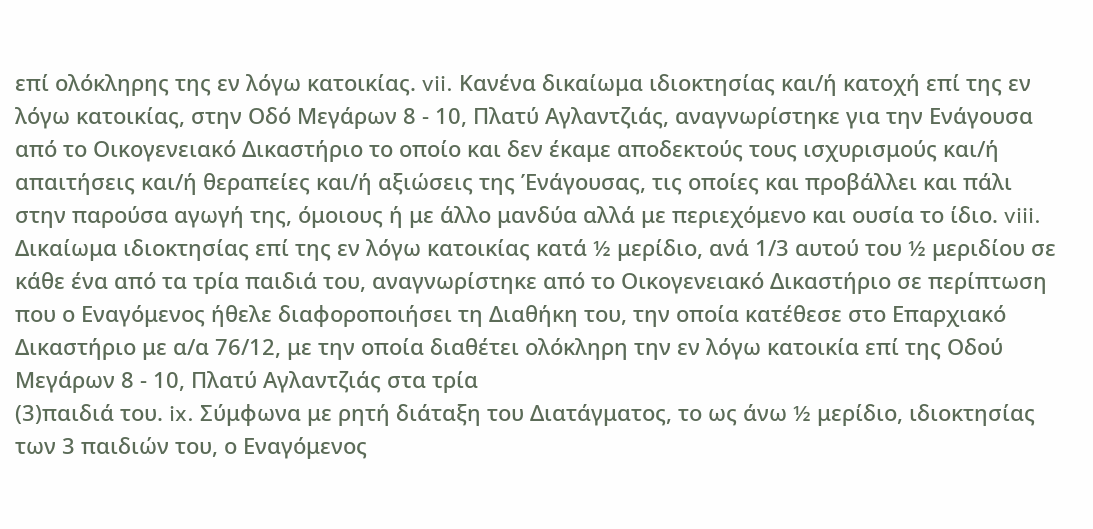επί ολόκληρης της εν λόγω κατοικίας. vii. Κανένα δικαίωμα ιδιοκτησίας και/ή κατοχή επί της εν λόγω κατοικίας, στην Οδό Μεγάρων 8 - 10, Πλατύ Αγλαντζιάς, αναγνωρίστηκε για την Ενάγουσα από το Οικογενειακό Δικαστήριο το οποίο και δεν έκαμε αποδεκτούς τους ισχυρισμούς και/ή απαιτήσεις και/ή θεραπείες και/ή αξιώσεις της Ένάγουσας, τις οποίες και προβάλλει και πάλι στην παρούσα αγωγή της, όμοιους ή με άλλο μανδύα αλλά με περιεχόμενο και ουσία το ίδιο. viii. Δικαίωμα ιδιοκτησίας επί της εν λόγω κατοικίας κατά ½ μερίδιο, ανά 1/3 αυτού του ½ μεριδίου σε κάθε ένα από τα τρία παιδιά του, αναγνωρίστηκε από το Οικογενειακό Δικαστήριο σε περίπτωση που ο Εναγόμενος ήθελε διαφοροποιήσει τη Διαθήκη του, την οποία κατέθεσε στο Επαρχιακό Δικαστήριο με α/α 76/12, με την οποία διαθέτει ολόκληρη την εν λόγω κατοικία επί της Οδού Μεγάρων 8 - 10, Πλατύ Αγλαντζιάς στα τρία
(3)παιδιά του. ix. Σύμφωνα με ρητή διάταξη του Διατάγματος, το ως άνω ½ μερίδιο, ιδιοκτησίας των 3 παιδιών του, ο Εναγόμενος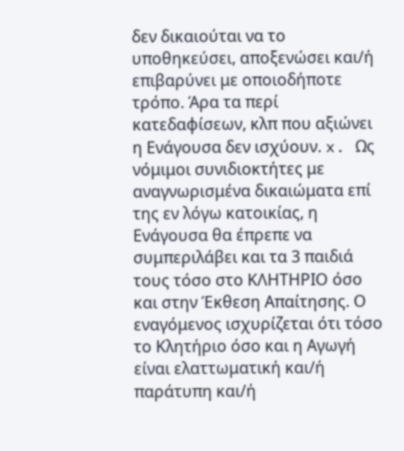δεν δικαιούται να το υποθηκεύσει, αποξενώσει και/ή επιβαρύνει με οποιοδήποτε τρόπο. Άρα τα περί κατεδαφίσεων, κλπ που αξιώνει η Ενάγουσα δεν ισχύουν. x. Ως νόμιμοι συνιδιοκτήτες με αναγνωρισμένα δικαιώματα επί της εν λόγω κατοικίας, η Ενάγουσα θα έπρεπε να συμπεριλάβει και τα 3 παιδιά τους τόσο στο ΚΛΗΤΗΡΙΟ όσο και στην Έκθεση Απαίτησης. Ο εναγόμενος ισχυρίζεται ότι τόσο το Κλητήριο όσο και η Αγωγή είναι ελαττωματική και/ή παράτυπη και/ή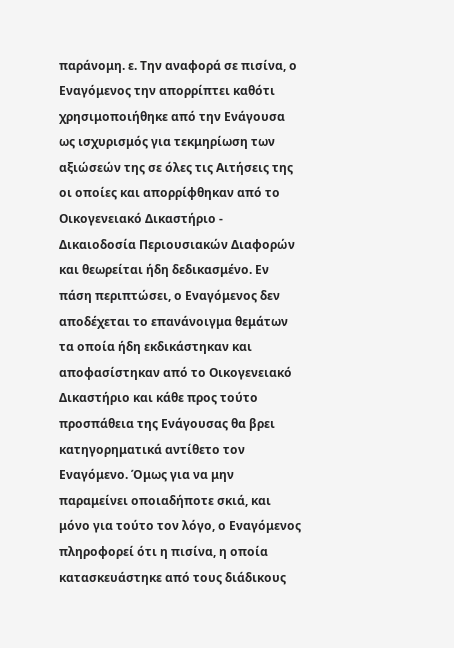παράνομη. ε. Την αναφορά σε πισίνα, ο Εναγόμενος την απορρίπτει καθότι χρησιμοποιήθηκε από την Ενάγουσα ως ισχυρισμός για τεκμηρίωση των αξιώσεών της σε όλες τις Αιτήσεις της οι οποίες και απορρίφθηκαν από το Οικογενειακό Δικαστήριο - Δικαιοδοσία Περιουσιακών Διαφορών και θεωρείται ήδη δεδικασμένο. Εν πάση περιπτώσει, ο Εναγόμενος δεν αποδέχεται το επανάνοιγμα θεμάτων τα οποία ήδη εκδικάστηκαν και αποφασίστηκαν από το Οικογενειακό Δικαστήριο και κάθε προς τούτο προσπάθεια της Ενάγουσας θα βρει κατηγορηματικά αντίθετο τον Εναγόμενο. Όμως για να μην παραμείνει οποιαδήποτε σκιά, και μόνο για τούτο τον λόγο, ο Εναγόμενος πληροφορεί ότι η πισίνα, η οποία κατασκευάστηκε από τους διάδικους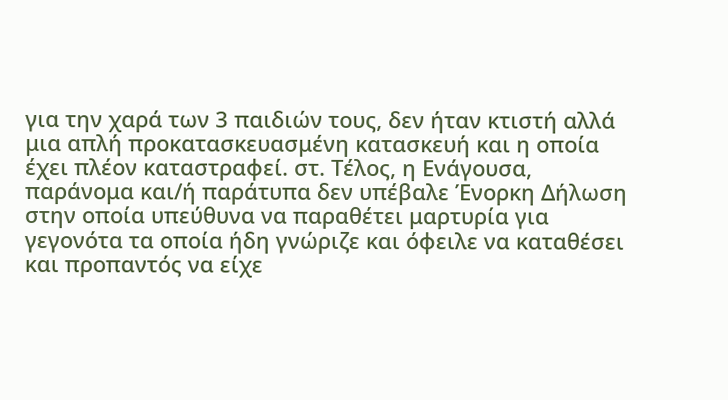για την χαρά των 3 παιδιών τους, δεν ήταν κτιστή αλλά μια απλή προκατασκευασμένη κατασκευή και η οποία έχει πλέον καταστραφεί. στ. Τέλος, η Ενάγουσα, παράνομα και/ή παράτυπα δεν υπέβαλε Ένορκη Δήλωση στην οποία υπεύθυνα να παραθέτει μαρτυρία για γεγονότα τα οποία ήδη γνώριζε και όφειλε να καταθέσει και προπαντός να είχε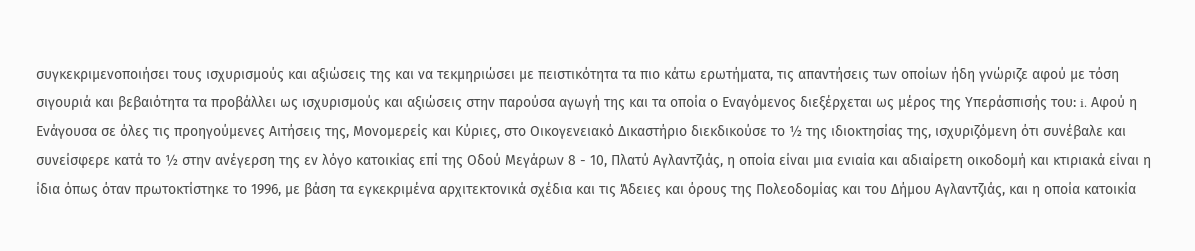συγκεκριμενοποιήσει τους ισχυρισμούς και αξιώσεις της και να τεκμηριώσει με πειστικότητα τα πιο κάτω ερωτήματα, τις απαντήσεις των οποίων ήδη γνώριζε αφού με τόση σιγουριά και βεβαιότητα τα προβάλλει ως ισχυρισμούς και αξιώσεις στην παρούσα αγωγή της και τα οποία ο Εναγόμενος διεξέρχεται ως μέρος της Υπεράσπισής του: i. Αφού η Ενάγουσα σε όλες τις προηγούμενες Αιτήσεις της, Μονομερείς και Κύριες, στο Οικογενειακό Δικαστήριο διεκδικούσε το ½ της ιδιοκτησίας της, ισχυριζόμενη ότι συνέβαλε και συνείσφερε κατά το ½ στην ανέγερση της εν λόγο κατοικίας επί της Οδού Μεγάρων 8 - 10, Πλατύ Αγλαντζιάς, η οποία είναι μια ενιαία και αδιαίρετη οικοδομή και κτιριακά είναι η ίδια όπως όταν πρωτοκτίστηκε το 1996, με βάση τα εγκεκριμένα αρχιτεκτονικά σχέδια και τις Άδειες και όρους της Πολεοδομίας και του Δήμου Αγλαντζιάς, και η οποία κατοικία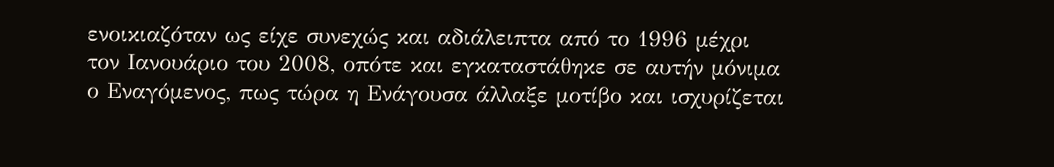ενοικιαζόταν ως είχε συνεχώς και αδιάλειπτα από το 1996 μέχρι τον Ιανουάριο του 2008, οπότε και εγκαταστάθηκε σε αυτήν μόνιμα ο Εναγόμενος, πως τώρα η Ενάγουσα άλλαξε μοτίβο και ισχυρίζεται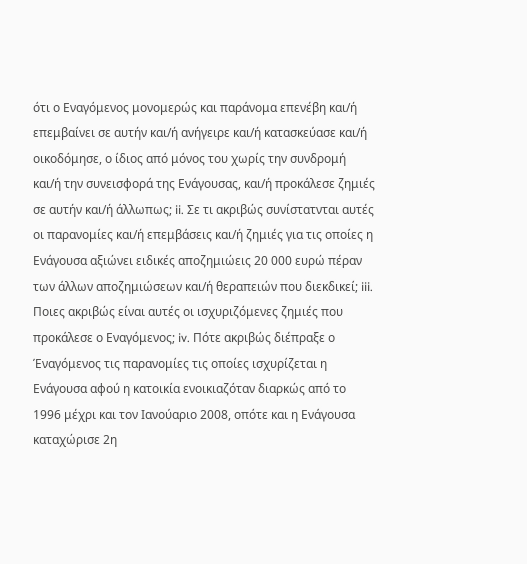ότι ο Εναγόμενος μονομερώς και παράνομα επενέβη και/ή επεμβαίνει σε αυτήν και/ή ανήγειρε και/ή κατασκεύασε και/ή οικοδόμησε, ο ίδιος από μόνος του χωρίς την συνδρομή και/ή την συνεισφορά της Ενάγουσας, και/ή προκάλεσε ζημιές σε αυτήν και/ή άλλωπως; ii. Σε τι ακριβώς συνίστατνται αυτές οι παρανομίες και/ή επεμβάσεις και/ή ζημιές για τις οποίες η Ενάγουσα αξιώνει ειδικές αποζημιώεις 20 000 ευρώ πέραν των άλλων αποζημιώσεων και/ή θεραπειών που διεκδικεί; iii. Ποιες ακριβώς είναι αυτές οι ισχυριζόμενες ζημιές που προκάλεσε ο Εναγόμενος; iv. Πότε ακριβώς διέπραξε ο Έναγόμενος τις παρανομίες τις οποίες ισχυρίζεται η Ενάγουσα αφού η κατοικία ενοικιαζόταν διαρκώς από το 1996 μέχρι και τον Ιανούαριο 2008, οπότε και η Ενάγουσα καταχώρισε 2η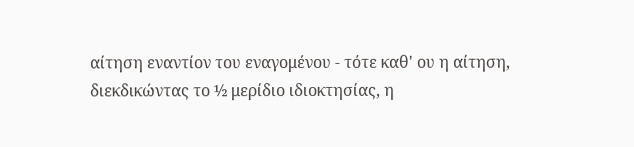αίτηση εναντίον του εναγομένου - τότε καθ' ου η αίτηση, διεκδικώντας το ½ μερίδιο ιδιοκτησίας, η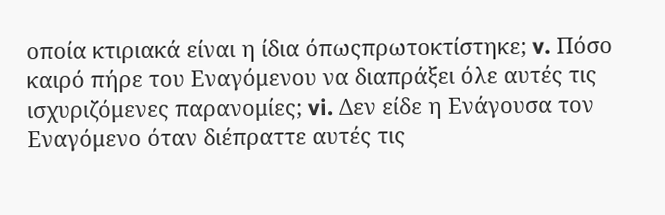οποία κτιριακά είναι η ίδια όπωςπρωτοκτίστηκε; v. Πόσο καιρό πήρε του Εναγόμενου να διαπράξει όλε αυτές τις ισχυριζόμενες παρανομίες; vi. Δεν είδε η Ενάγουσα τον Εναγόμενο όταν διέπραττε αυτές τις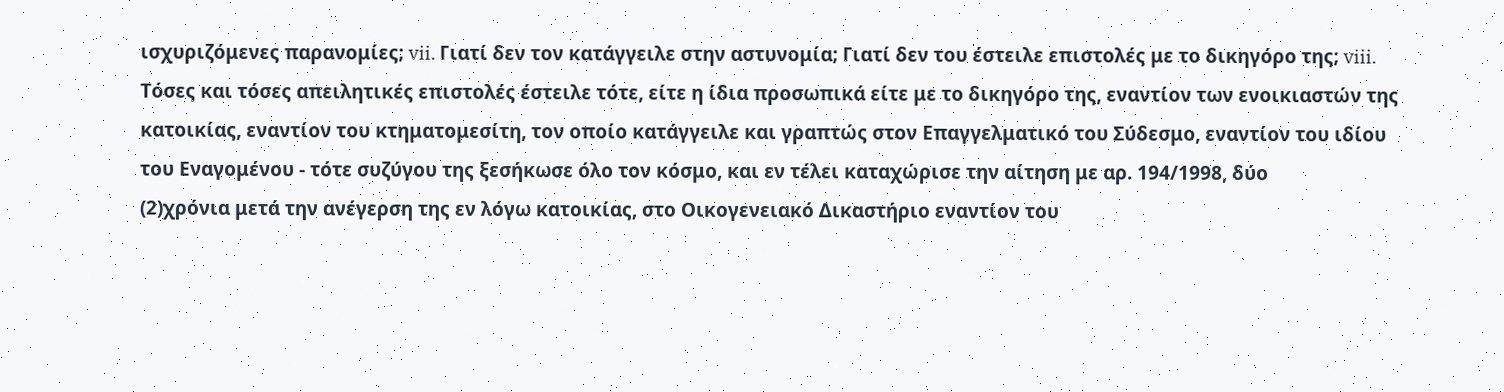ισχυριζόμενες παρανομίες; vii. Γιατί δεν τον κατάγγειλε στην αστυνομία; Γιατί δεν του έστειλε επιστολές με το δικηγόρο της; viii. Τόσες και τόσες απειλητικές επιστολές έστειλε τότε, είτε η ίδια προσωπικά είτε με το δικηγόρο της, εναντίον των ενοικιαστών της κατοικίας, εναντίον του κτηματομεσίτη, τον οποίο κατάγγειλε και γραπτώς στον Επαγγελματικό του Σύδεσμο, εναντίον του ιδίου του Εναγομένου - τότε συζύγου της ξεσήκωσε όλο τον κόσμο, και εν τέλει καταχώρισε την αίτηση με αρ. 194/1998, δύο
(2)χρόνια μετά την ανέγερση της εν λόγω κατοικίας, στο Οικογενειακό Δικαστήριο εναντίον του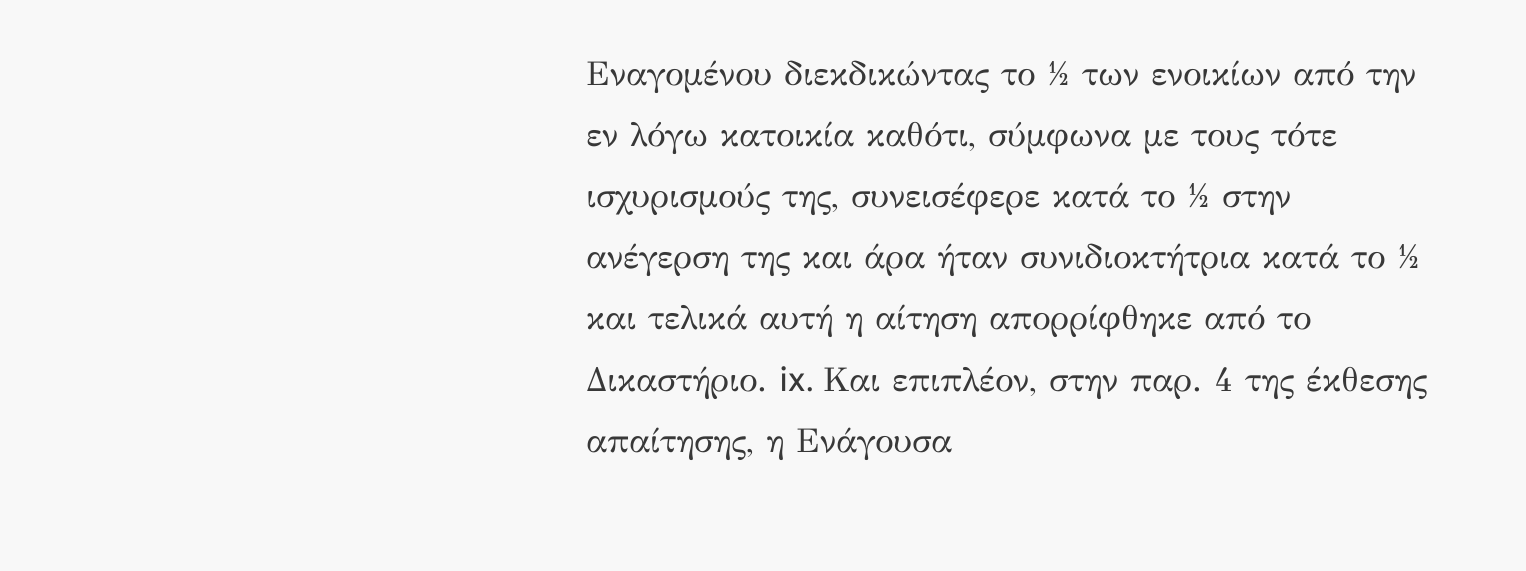Εναγομένου διεκδικώντας το ½ των ενοικίων από την εν λόγω κατοικία καθότι, σύμφωνα με τους τότε ισχυρισμούς της, συνεισέφερε κατά το ½ στην ανέγερση της και άρα ήταν συνιδιοκτήτρια κατά το ½ και τελικά αυτή η αίτηση απορρίφθηκε από το Δικαστήριο. ix. Και επιπλέον, στην παρ. 4 της έκθεσης απαίτησης, η Ενάγουσα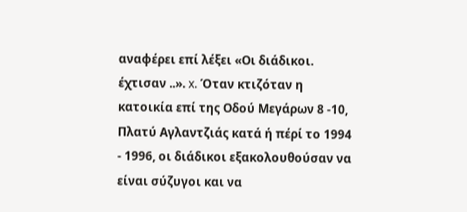αναφέρει επί λέξει «Οι διάδικοι. έχτισαν ..». x. Όταν κτιζόταν η κατοικία επί της Οδού Μεγάρων 8 -10, Πλατύ Αγλαντζιάς κατά ή πέρί το 1994 - 1996, οι διάδικοι εξακολουθούσαν να είναι σύζυγοι και να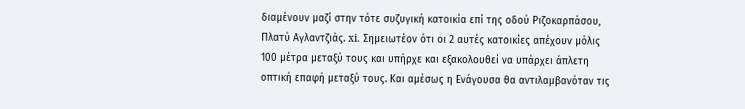διαμένουν μαζί στην τότε συζυγική κατοικία επί της οδού Ριζοκαρπάσου, Πλατύ Αγλαντζιάς. xi. Σημειωτέον ότι οι 2 αυτές κατοικίες απέχουν μόλις 100 μέτρα μεταξύ τους και υπήρχε και εξακολουθεί να υπάρχει άπλετη οπτική επαφή μεταξύ τους. Και αμέσως η Ενάγουσα θα αντιλαμβανόταν τις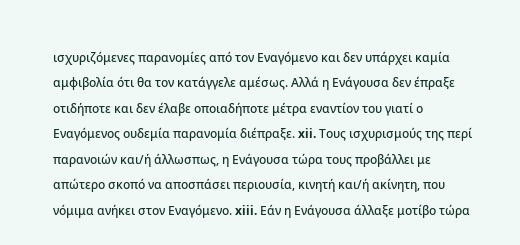ισχυριζόμενες παρανομίες από τον Εναγόμενο και δεν υπάρχει καμία αμφιβολία ότι θα τον κατάγγελε αμέσως. Αλλά η Ενάγουσα δεν έπραξε οτιδήποτε και δεν έλαβε οποιαδήποτε μέτρα εναντίον του γιατί ο Εναγόμενος ουδεμία παρανομία διέπραξε. xii. Τους ισχυρισμούς της περί παρανοιών και/ή άλλωσπως, η Ενάγουσα τώρα τους προβάλλει με απώτερο σκοπό να αποσπάσει περιουσία, κινητή και/ή ακίνητη, που νόμιμα ανήκει στον Εναγόμενο. xiii. Εάν η Ενάγουσα άλλαξε μοτίβο τώρα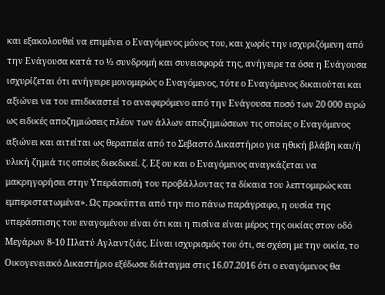και εξακολουθεί να επιμένει ο Εναγόμενος μόνος του, και χωρίς την ισχυριζόμενη από την Ενάγουσα κατά το ½ συνδρομή και συνεισφορά της, ανήγειρε τα όσα η Ενάγουσα ισχυρίζεται ότι ανήγειρε μονομερώς ο Εναγόμενος, τότε ο Εναγόμενος δικαιούται και αξιώνει να του επιδικαστεί το αναφερόμενο από την Ενάγουσα ποσό των 20 000 ευρώ ως ειδικές αποζημιώσεις πλέον των άλλων αποζημιώσεων τις οποίες ο Εναγόμενος αξιώνει και αιτείται ως θεραπεία από το Σεβαστό Δικαστήριο για ηθική βλάβη και/ή υλική ζημιά τις οποίες διεκδικεί. ζ. Εξ ου και ο Εναγόμενος αναγκάζεται να μακρηγορήσει στην Υπεράσπισή του προβάλλοντας τα δίκαια του λεπτομερώς και εμπεριστατωμένα». Ως προκύπτει από την πιο πάνω παράγραφο, η ουσία της υπεράσπισης του εναγομένου είναι ότι και η πισίνα είναι μέρος της οικίας στον οδό Μεγάρων 8-10 Πλατύ Αγλαντζιάς. Είναι ισχυρισμός του ότι, σε σχέση με την οικία, το Οικογενειακό Δικαστήριο εξέδωσε διάταγμα στις 16.07.2016 ότι ο εναγόμενος θα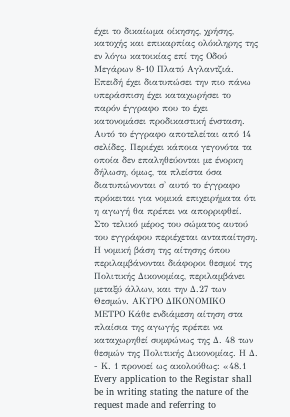έχει το δικαίωμα οίκησης, χρήσης, κατοχής και επικαρπίας ολόκληρης της εν λόγω κατοικίας επί της Οδού Μεγάρων 8-10 Πλατύ Αγλαντζιά. Επειδή έχει διατυπώσει την πιο πάνω υπεράσπιση έχει καταχωρήσει το παρόν έγγραφο που το έχει κατονομάσει προδικαστική ένσταση. Αυτό το έγγραφο αποτελείται από 14 σελίδες. Περιέχει κάποια γεγονότα τα οποία δεν επαληθεύονται με ένορκη δήλωση, όμως, τα πλείστα όσα διατυπώνονται σ' αυτό το έγγραφο πρόκειται για νομικά επιχειρήματα ότι η αγωγή θα πρέπει να απορριφθεί. Στο τελικό μέρος του σώματος αυτού του εγγράφου περιέχεται ανταπαίτηση. Η νομική βάση της αίτησης όπου περιλαμβάνονται διάφοροι θεσμοί της Πολιτικής Δικονομίας, περιλαμβάνει μεταξύ άλλων, και την Δ.27 των Θεσμών. ΑΚΥΡΟ ΔΙΚΟΝΟΜΙΚΟ ΜΕΤΡΟ Κάθε ενδιάμεση αίτηση στα πλαίσια της αγωγής πρέπει να καταχωρηθεί συμφώνως της Δ. 48 των θεσμών της Πολιτικής Δικονομίας. Η Δ.
- Κ. 1 προνοεί ως ακολούθως: «48.1 Every application to the Registar shall be in writing stating the nature of the request made and referring to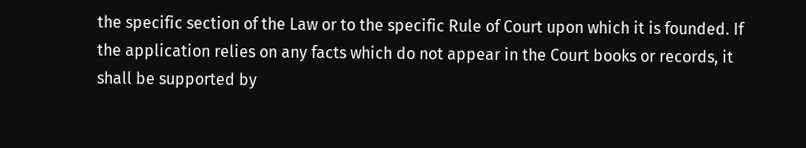the specific section of the Law or to the specific Rule of Court upon which it is founded. If the application relies on any facts which do not appear in the Court books or records, it shall be supported by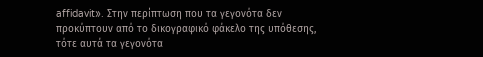affidavit». Στην περίπτωση που τα γεγονότα δεν προκύπτουν από το δικογραφικό φάκελο της υπόθεσης, τότε αυτά τα γεγονότα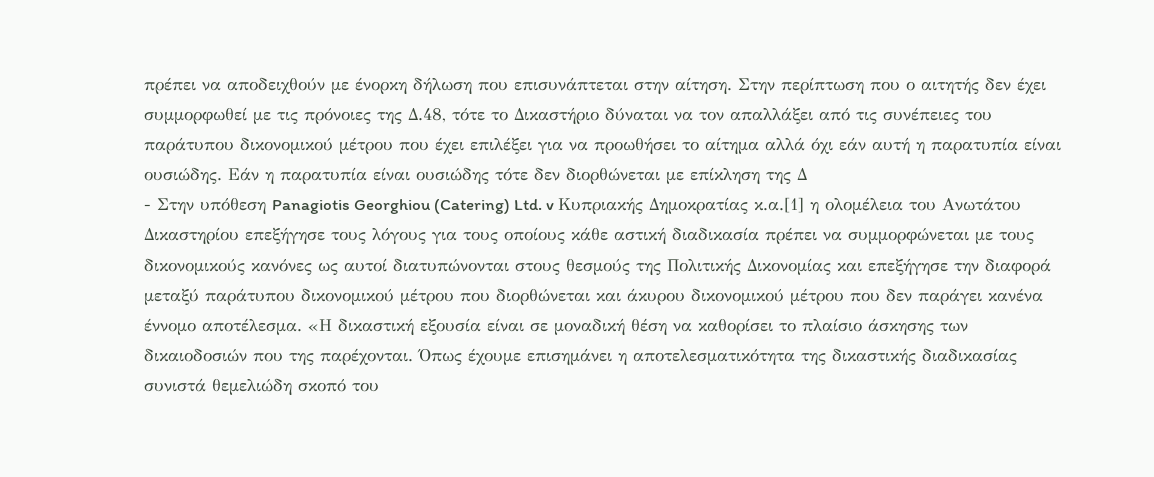πρέπει να αποδειχθούν με ένορκη δήλωση που επισυνάπτεται στην αίτηση. Στην περίπτωση που ο αιτητής δεν έχει συμμορφωθεί με τις πρόνοιες της Δ.48, τότε το Δικαστήριο δύναται να τον απαλλάξει από τις συνέπειες του παράτυπου δικονομικού μέτρου που έχει επιλέξει για να προωθήσει το αίτημα αλλά όχι εάν αυτή η παρατυπία είναι ουσιώδης. Εάν η παρατυπία είναι ουσιώδης τότε δεν διορθώνεται με επίκληση της Δ
- Στην υπόθεση Panagiotis Georghiou (Catering) Ltd. v Κυπριακής Δημοκρατίας κ.α.[1] η ολομέλεια του Ανωτάτου Δικαστηρίου επεξήγησε τους λόγους για τους οποίους κάθε αστική διαδικασία πρέπει να συμμορφώνεται με τους δικονομικούς κανόνες ως αυτοί διατυπώνονται στους θεσμούς της Πολιτικής Δικονομίας και επεξήγησε την διαφορά μεταξύ παράτυπου δικονομικού μέτρου που διορθώνεται και άκυρου δικονομικού μέτρου που δεν παράγει κανένα έννομο αποτέλεσμα. «Η δικαστική εξουσία είναι σε μοναδική θέση να καθορίσει το πλαίσιο άσκησης των δικαιοδοσιών που της παρέχονται. Όπως έχουμε επισημάνει η αποτελεσματικότητα της δικαστικής διαδικασίας συνιστά θεμελιώδη σκοπό του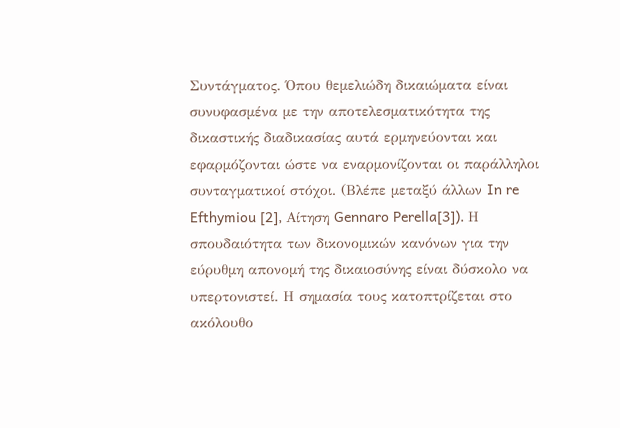Συντάγματος. Όπου θεμελιώδη δικαιώματα είναι συνυφασμένα με την αποτελεσματικότητα της δικαστικής διαδικασίας αυτά ερμηνεύονται και εφαρμόζονται ώστε να εναρμονίζονται οι παράλληλοι συνταγματικοί στόχοι. (Βλέπε μεταξύ άλλων In re Efthymiou [2], Αίτηση Gennaro Perella[3]). Η σπουδαιότητα των δικονομικών κανόνων για την εύρυθμη απονομή της δικαιοσύνης είναι δύσκολο να υπερτονιστεί. Η σημασία τους κατοπτρίζεται στο ακόλουθο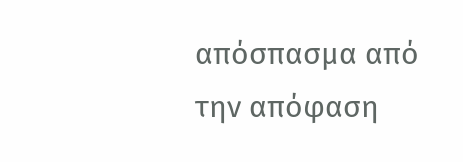απόσπασμα από την απόφαση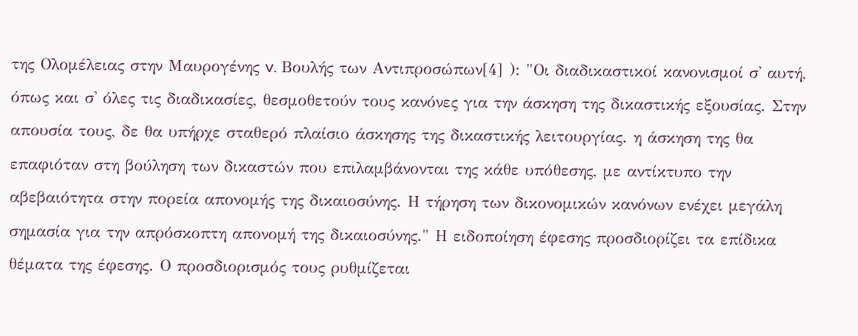της Ολομέλειας στην Μαυρογένης v. Βουλής των Αντιπροσώπων[4] ): "Οι διαδικαστικοί κανονισμοί σ' αυτή, όπως και σ' όλες τις διαδικασίες, θεσμοθετούν τους κανόνες για την άσκηση της δικαστικής εξουσίας. Στην απουσία τους, δε θα υπήρχε σταθερό πλαίσιο άσκησης της δικαστικής λειτουργίας. η άσκηση της θα επαφιόταν στη βούληση των δικαστών που επιλαμβάνονται της κάθε υπόθεσης, με αντίκτυπο την αβεβαιότητα στην πορεία απονομής της δικαιοσύνης. Η τήρηση των δικονομικών κανόνων ενέχει μεγάλη σημασία για την απρόσκοπτη απονομή της δικαιοσύνης." Η ειδοποίηση έφεσης προσδιορίζει τα επίδικα θέματα της έφεσης. Ο προσδιορισμός τους ρυθμίζεται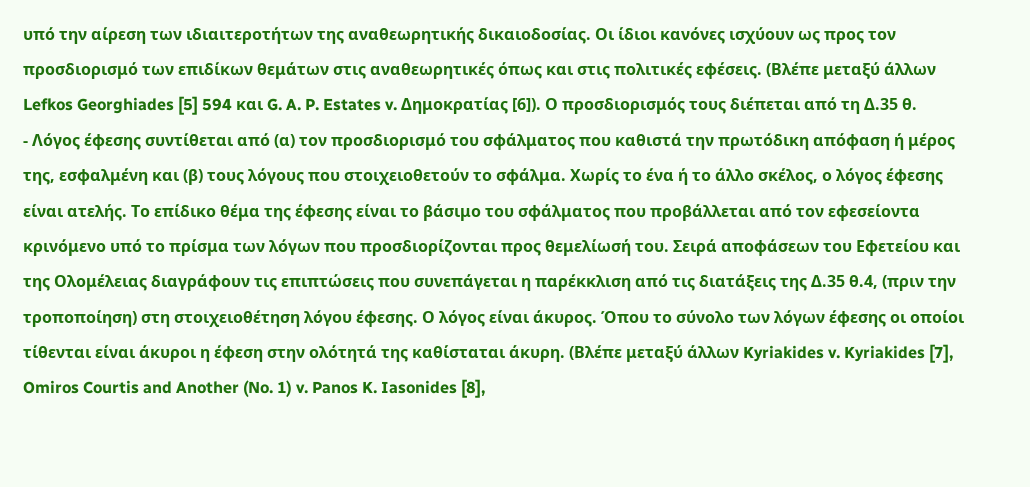υπό την αίρεση των ιδιαιτεροτήτων της αναθεωρητικής δικαιοδοσίας. Οι ίδιοι κανόνες ισχύουν ως προς τον προσδιορισμό των επιδίκων θεμάτων στις αναθεωρητικές όπως και στις πολιτικές εφέσεις. (Βλέπε μεταξύ άλλων Lefkos Georghiades [5] 594 και G. A. P. Estates v. Δημοκρατίας [6]). Ο προσδιορισμός τους διέπεται από τη Δ.35 θ.
- Λόγος έφεσης συντίθεται από (α) τον προσδιορισμό του σφάλματος που καθιστά την πρωτόδικη απόφαση ή μέρος της, εσφαλμένη και (β) τους λόγους που στοιχειοθετούν το σφάλμα. Χωρίς το ένα ή το άλλο σκέλος, ο λόγος έφεσης είναι ατελής. Το επίδικο θέμα της έφεσης είναι το βάσιμο του σφάλματος που προβάλλεται από τον εφεσείοντα κρινόμενο υπό το πρίσμα των λόγων που προσδιορίζονται προς θεμελίωσή του. Σειρά αποφάσεων του Εφετείου και της Ολομέλειας διαγράφουν τις επιπτώσεις που συνεπάγεται η παρέκκλιση από τις διατάξεις της Δ.35 θ.4, (πριν την τροποποίηση) στη στοιχειοθέτηση λόγου έφεσης. Ο λόγος είναι άκυρος. Όπου το σύνολο των λόγων έφεσης οι οποίοι τίθενται είναι άκυροι η έφεση στην ολότητά της καθίσταται άκυρη. (Βλέπε μεταξύ άλλων Kyriakides v. Kyriakides [7], Omiros Courtis and Another (No. 1) v. Panos K. Iasonides [8],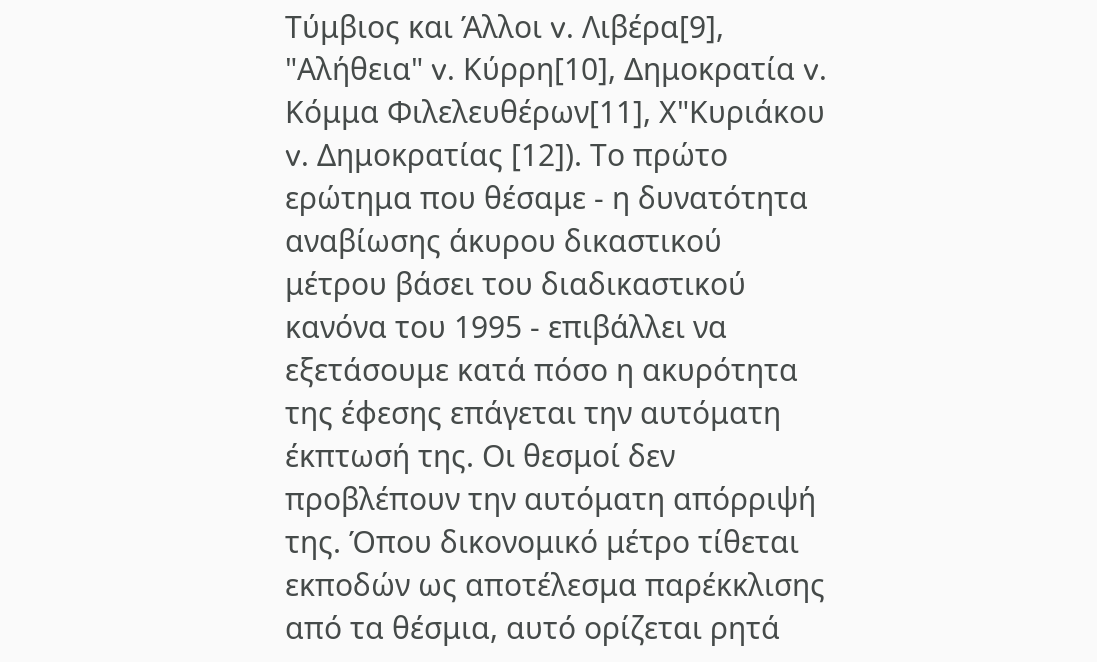Τύμβιος και Άλλοι v. Λιβέρα[9], "Αλήθεια" v. Κύρρη[10], Δημοκρατία v. Κόμμα Φιλελευθέρων[11], Χ"Κυριάκου v. Δημοκρατίας [12]). Το πρώτο ερώτημα που θέσαμε - η δυνατότητα αναβίωσης άκυρου δικαστικού μέτρου βάσει του διαδικαστικού κανόνα του 1995 - επιβάλλει να εξετάσουμε κατά πόσο η ακυρότητα της έφεσης επάγεται την αυτόματη έκπτωσή της. Οι θεσμοί δεν προβλέπουν την αυτόματη απόρριψή της. Όπου δικονομικό μέτρο τίθεται εκποδών ως αποτέλεσμα παρέκκλισης από τα θέσμια, αυτό ορίζεται ρητά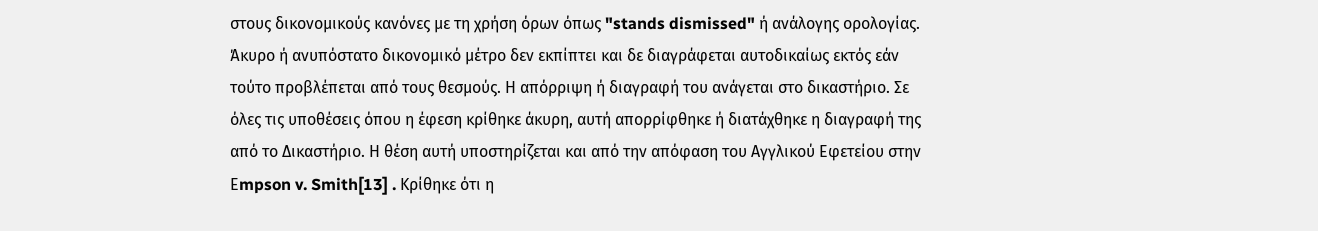στους δικονομικούς κανόνες με τη χρήση όρων όπως "stands dismissed" ή ανάλογης ορολογίας. Άκυρο ή ανυπόστατο δικονομικό μέτρο δεν εκπίπτει και δε διαγράφεται αυτοδικαίως εκτός εάν τούτο προβλέπεται από τους θεσμούς. Η απόρριψη ή διαγραφή του ανάγεται στο δικαστήριο. Σε όλες τις υποθέσεις όπου η έφεση κρίθηκε άκυρη, αυτή απορρίφθηκε ή διατάχθηκε η διαγραφή της από το Δικαστήριο. Η θέση αυτή υποστηρίζεται και από την απόφαση του Αγγλικού Εφετείου στην Εmpson v. Smith[13] . Κρίθηκε ότι η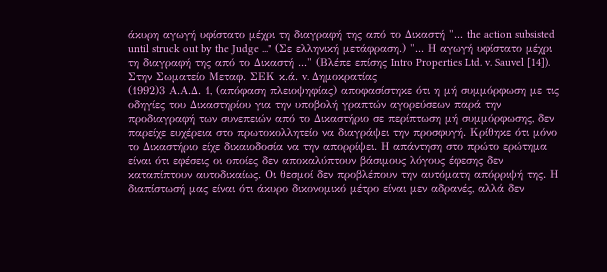άκυρη αγωγή υφίστατο μέχρι τη διαγραφή της από το Δικαστή "... the action subsisted until struck out by the Judge ..." (Σε ελληνική μετάφραση.) "... Η αγωγή υφίστατο μέχρι τη διαγραφή της από το Δικαστή ..." (Βλέπε επίσης Intro Properties Ltd. v. Sauvel [14]). Στην Σωματείο Μεταφ. ΣΕΚ κ.ά. v. Δημοκρατίας
(1992)3 Α.Α.Δ. 1, (απόφαση πλειοψηφίας) αποφασίστηκε ότι η μή συμμόρφωση με τις οδηγίες του Δικαστηρίου για την υποβολή γραπτών αγορεύσεων παρά την προδιαγραφή των συνεπειών από το Δικαστήριο σε περίπτωση μή συμμόρφωσης, δεν παρείχε ευχέρεια στο πρωτοκολλητείο να διαγράψει την προσφυγή. Κρίθηκε ότι μόνο το Δικαστήριο είχε δικαιοδοσία να την απορρίψει. Η απάντηση στο πρώτο ερώτημα είναι ότι εφέσεις οι οποίες δεν αποκαλύπτουν βάσιμους λόγους έφεσης δεν καταπίπτουν αυτοδικαίως. Οι θεσμοί δεν προβλέπουν την αυτόματη απόρριψή της. Η διαπίστωσή μας είναι ότι άκυρο δικονομικό μέτρο είναι μεν αδρανές, αλλά δεν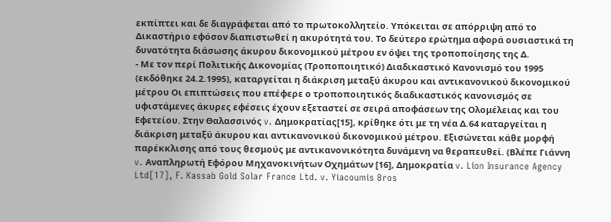εκπίπτει και δε διαγράφεται από το πρωτοκολλητείο. Υπόκειται σε απόρριψη από το Δικαστήριο εφόσον διαπιστωθεί η ακυρότητά του. Το δεύτερο ερώτημα αφορά ουσιαστικά τη δυνατότητα διάσωσης άκυρου δικονομικού μέτρου εν όψει της τροποποίησης της Δ.
- Με τον περί Πολιτικής Δικονομίας (Τροποποιητικό) Διαδικαστικό Κανονισμό του 1995 (εκδόθηκε 24.2.1995), καταργείται η διάκριση μεταξύ άκυρου και αντικανονικού δικονομικού μέτρου Οι επιπτώσεις που επέφερε ο τροποποιητικός διαδικαστικός κανονισμός σε υφιστάμενες άκυρες εφέσεις έχουν εξεταστεί σε σειρά αποφάσεων της Ολομέλειας και του Εφετείου. Στην Θαλασσινός v. Δημοκρατίας[15], κρίθηκε ότι με τη νέα Δ.64 καταργείται η διάκριση μεταξύ άκυρου και αντικανονικού δικονομικού μέτρου. Εξισώνεται κάθε μορφή παρέκκλισης από τους θεσμούς με αντικανονικότητα δυνάμενη να θεραπευθεί. (Βλέπε Γιάννη v. Αναπληρωτή Εφόρου Μηχανοκινήτων Οχημάτων [16], Δημοκρατία v. Lion Insurance Agency Ltd[17], F. Kassab Gold Solar France Ltd. v. Yiacoumis Bros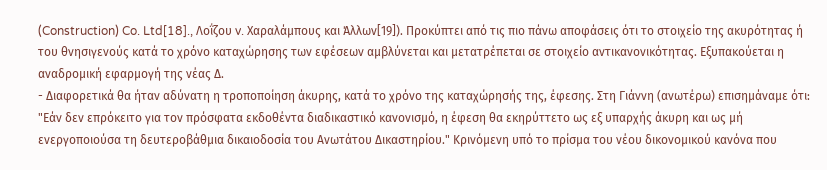(Construction) Co. Ltd[18]., Λοΐζου v. Χαραλάμπους και Άλλων[19]). Προκύπτει από τις πιο πάνω αποφάσεις ότι το στοιχείο της ακυρότητας ή του θνησιγενούς κατά το χρόνο καταχώρησης των εφέσεων αμβλύνεται και μετατρέπεται σε στοιχείο αντικανονικότητας. Εξυπακούεται η αναδρομική εφαρμογή της νέας Δ.
- Διαφορετικά θα ήταν αδύνατη η τροποποίηση άκυρης, κατά το χρόνο της καταχώρησής της, έφεσης. Στη Γιάννη (ανωτέρω) επισημάναμε ότι: "Εάν δεν επρόκειτο για τον πρόσφατα εκδοθέντα διαδικαστικό κανονισμό, η έφεση θα εκηρύττετο ως εξ υπαρχής άκυρη και ως μή ενεργοποιούσα τη δευτεροβάθμια δικαιοδοσία του Ανωτάτου Δικαστηρίου." Κρινόμενη υπό το πρίσμα του νέου δικονομικού κανόνα που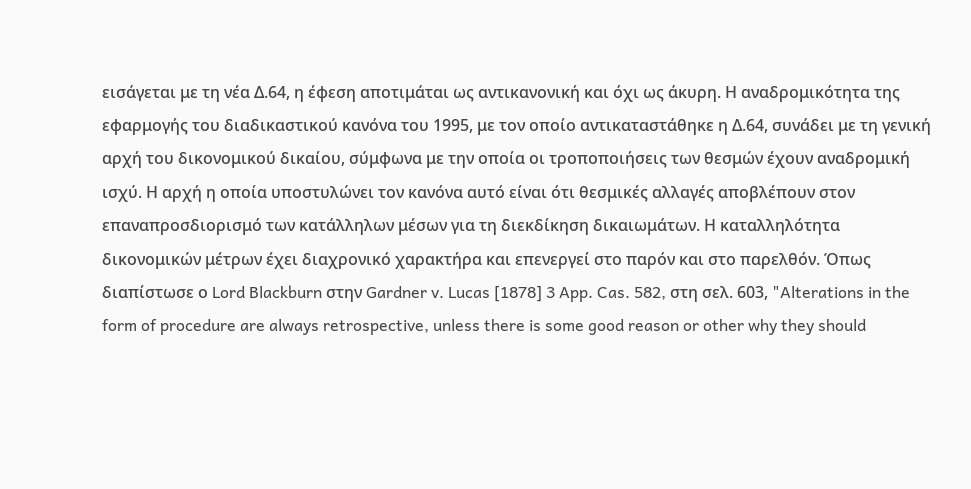εισάγεται με τη νέα Δ.64, η έφεση αποτιμάται ως αντικανονική και όχι ως άκυρη. Η αναδρομικότητα της εφαρμογής του διαδικαστικού κανόνα του 1995, με τον οποίο αντικαταστάθηκε η Δ.64, συνάδει με τη γενική αρχή του δικονομικού δικαίου, σύμφωνα με την οποία οι τροποποιήσεις των θεσμών έχουν αναδρομική ισχύ. Η αρχή η οποία υποστυλώνει τον κανόνα αυτό είναι ότι θεσμικές αλλαγές αποβλέπουν στον επαναπροσδιορισμό των κατάλληλων μέσων για τη διεκδίκηση δικαιωμάτων. Η καταλληλότητα δικονομικών μέτρων έχει διαχρονικό χαρακτήρα και επενεργεί στο παρόν και στο παρελθόν. Όπως διαπίστωσε ο Lord Blackburn στην Gardner v. Lucas [1878] 3 App. Cas. 582, στη σελ. 603, "Alterations in the form of procedure are always retrospective, unless there is some good reason or other why they should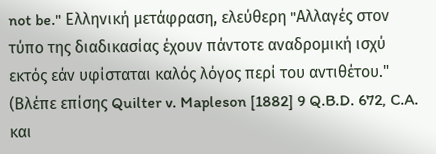not be." Ελληνική μετάφραση, ελεύθερη "Aλλαγές στον τύπο της διαδικασίας έχουν πάντοτε αναδρομική ισχύ εκτός εάν υφίσταται καλός λόγος περί του αντιθέτου." (Βλέπε επίσης Quilter v. Mapleson [1882] 9 Q.B.D. 672, C.A. και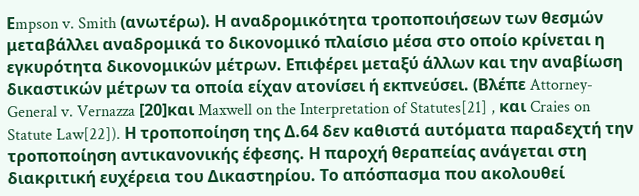Εmpson v. Smith (ανωτέρω). Η αναδρομικότητα τροποποιήσεων των θεσμών μεταβάλλει αναδρομικά το δικονομικό πλαίσιο μέσα στο οποίο κρίνεται η εγκυρότητα δικονομικών μέτρων. Επιφέρει μεταξύ άλλων και την αναβίωση δικαστικών μέτρων τα οποία είχαν ατονίσει ή εκπνεύσει. (Βλέπε Attorney-General v. Vernazza [20]και Maxwell on the Interpretation of Statutes[21] , και Craies on Statute Law[22]). Η τροποποίηση της Δ.64 δεν καθιστά αυτόματα παραδεχτή την τροποποίηση αντικανονικής έφεσης. Η παροχή θεραπείας ανάγεται στη διακριτική ευχέρεια του Δικαστηρίου. Το απόσπασμα που ακολουθεί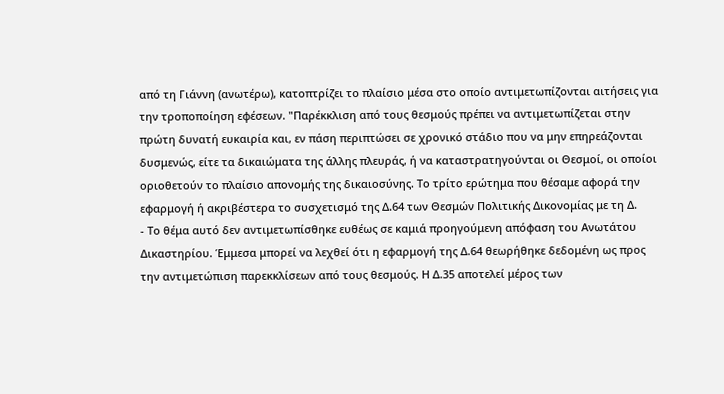από τη Γιάννη (ανωτέρω), κατοπτρίζει το πλαίσιο μέσα στο οποίο αντιμετωπίζονται αιτήσεις για την τροποποίηση εφέσεων. "Παρέκκλιση από τους θεσμούς πρέπει να αντιμετωπίζεται στην πρώτη δυνατή ευκαιρία και, εν πάση περιπτώσει σε χρονικό στάδιο που να μην επηρεάζονται δυσμενώς, είτε τα δικαιώματα της άλλης πλευράς, ή να καταστρατηγούνται οι Θεσμοί, οι οποίοι οριοθετούν το πλαίσιο απονομής της δικαιοσύνης. Το τρίτο ερώτημα που θέσαμε αφορά την εφαρμογή ή ακριβέστερα το συσχετισμό της Δ.64 των Θεσμών Πολιτικής Δικονομίας με τη Δ.
- Το θέμα αυτό δεν αντιμετωπίσθηκε ευθέως σε καμιά προηγούμενη απόφαση του Ανωτάτου Δικαστηρίου. Έμμεσα μπορεί να λεχθεί ότι η εφαρμογή της Δ.64 θεωρήθηκε δεδομένη ως προς την αντιμετώπιση παρεκκλίσεων από τους θεσμούς. Η Δ.35 αποτελεί μέρος των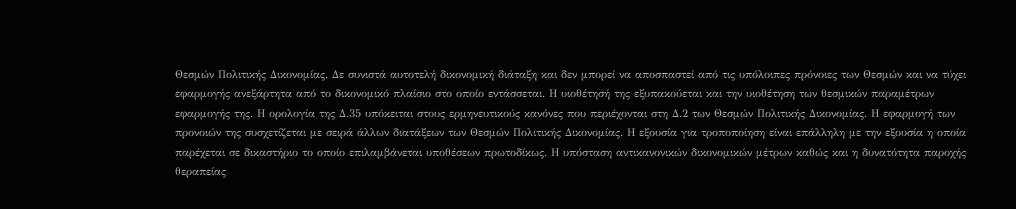Θεσμών Πολιτικής Δικονομίας. Δε συνιστά αυτοτελή δικονομική διάταξη και δεν μπορεί να αποσπαστεί από τις υπόλοιπες πρόνοιες των Θεσμών και να τύχει εφαρμογής ανεξάρτητα από το δικονομικό πλαίσιο στο οποίο εντάσσεται. Η υιοθέτησή της εξυπακούεται και την υιοθέτηση των θεσμικών παραμέτρων εφαρμογής της. Η ορολογία της Δ.35 υπόκειται στους ερμηνευτικούς κανόνες που περιέχονται στη Δ.2 των Θεσμών Πολιτικής Δικονομίας. Η εφαρμογή των προνοιών της συσχετίζεται με σειρά άλλων διατάξεων των Θεσμών Πολιτικής Δικονομίας. Η εξουσία για τροποποίηση είναι επάλληλη με την εξουσία η οποία παρέχεται σε δικαστήριο το οποίο επιλαμβάνεται υποθέσεων πρωτοδίκως. Η υπόσταση αντικανονικών δικονομικών μέτρων καθώς και η δυνατότητα παροχής θεραπείας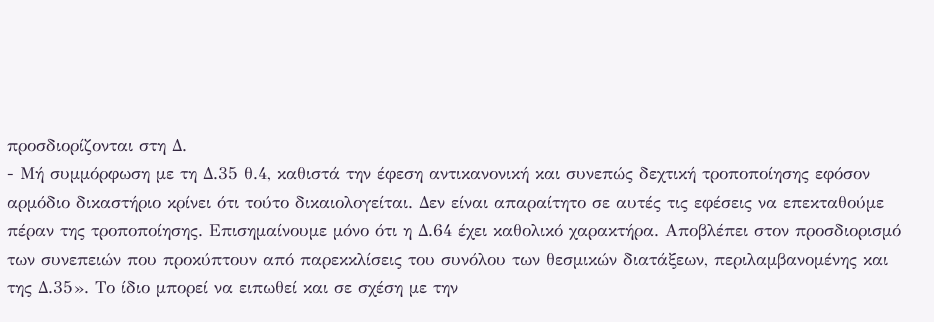προσδιορίζονται στη Δ.
- Μή συμμόρφωση με τη Δ.35 θ.4, καθιστά την έφεση αντικανονική και συνεπώς δεχτική τροποποίησης εφόσον αρμόδιο δικαστήριο κρίνει ότι τούτο δικαιολογείται. Δεν είναι απαραίτητο σε αυτές τις εφέσεις να επεκταθούμε πέραν της τροποποίησης. Επισημαίνουμε μόνο ότι η Δ.64 έχει καθολικό χαρακτήρα. Αποβλέπει στον προσδιορισμό των συνεπειών που προκύπτουν από παρεκκλίσεις του συνόλου των θεσμικών διατάξεων, περιλαμβανομένης και της Δ.35». Το ίδιο μπορεί να ειπωθεί και σε σχέση με την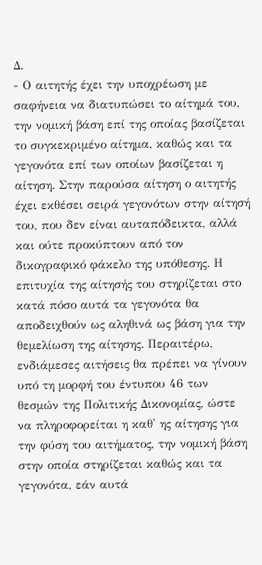Δ.
- Ο αιτητής έχει την υποχρέωση με σαφήνεια να διατυπώσει το αίτημά του, την νομική βάση επί της οποίας βασίζεται το συγκεκριμένο αίτημα, καθώς και τα γεγονότα επί των οποίων βασίζεται η αίτηση. Στην παρούσα αίτηση ο αιτητής έχει εκθέσει σειρά γεγονότων στην αίτησή του, που δεν είναι αυταπόδεικτα, αλλά και ούτε προκύπτουν από τον δικογραφικό φάκελο της υπόθεσης. Η επιτυχία της αίτησής του στηρίζεται στο κατά πόσο αυτά τα γεγονότα θα αποδειχθούν ως αληθινά ως βάση για την θεμελίωση της αίτησης. Περαιτέρω, ενδιάμεσες αιτήσεις θα πρέπει να γίνουν υπό τη μορφή του έντυπου 46 των θεσμών της Πολιτικής Δικονομίας, ώστε να πληροφορείται η καθ' ης αίτησης για την φύση του αιτήματος, την νομική βάση στην οποία στηρίζεται καθώς και τα γεγονότα, εάν αυτά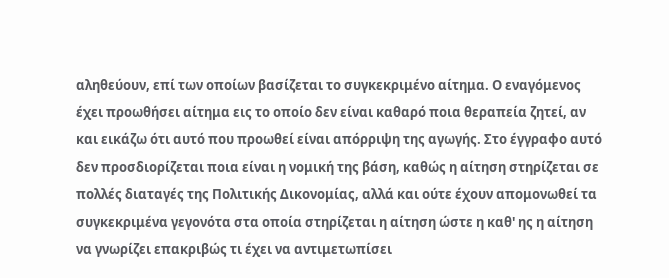αληθεύουν, επί των οποίων βασίζεται το συγκεκριμένο αίτημα. Ο εναγόμενος έχει προωθήσει αίτημα εις το οποίο δεν είναι καθαρό ποια θεραπεία ζητεί, αν και εικάζω ότι αυτό που προωθεί είναι απόρριψη της αγωγής. Στο έγγραφο αυτό δεν προσδιορίζεται ποια είναι η νομική της βάση, καθώς η αίτηση στηρίζεται σε πολλές διαταγές της Πολιτικής Δικονομίας, αλλά και ούτε έχουν απομονωθεί τα συγκεκριμένα γεγονότα στα οποία στηρίζεται η αίτηση ώστε η καθ' ης η αίτηση να γνωρίζει επακριβώς τι έχει να αντιμετωπίσει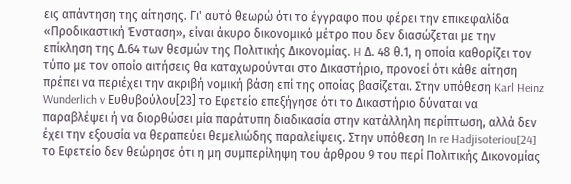εις απάντηση της αίτησης. Γι' αυτό θεωρώ ότι το έγγραφο που φέρει την επικεφαλίδα «Προδικαστική Ένσταση», είναι άκυρο δικονομικό μέτρο που δεν διασώζεται με την επίκληση της Δ.64 των θεσμών της Πολιτικής Δικονομίας. H Δ. 48 θ.1, η οποία καθορίζει τον τύπο με τον οποίο αιτήσεις θα καταχωρούνται στο Δικαστήριο, προνοεί ότι κάθε αίτηση πρέπει να περιέχει την ακριβή νομική βάση επί της οποίας βασίζεται. Στην υπόθεση Karl Heinz Wunderlich v Ευθυβούλου[23] το Εφετείο επεξήγησε ότι το Δικαστήριο δύναται να παραβλέψει ή να διορθώσει μία παράτυπη διαδικασία στην κατάλληλη περίπτωση, αλλά δεν έχει την εξουσία να θεραπεύει θεμελιώδης παραλείψεις. Στην υπόθεση In re Hadjisoteriou[24] το Εφετείο δεν θεώρησε ότι η μη συμπερίληψη του άρθρου 9 του περί Πολιτικής Δικονομίας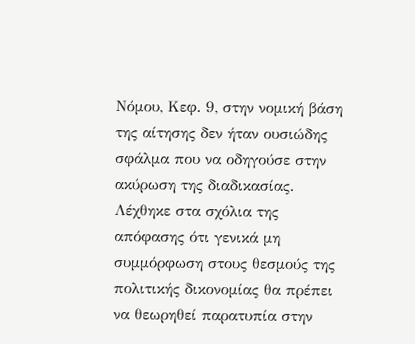Νόμου, Κεφ. 9, στην νομική βάση της αίτησης δεν ήταν ουσιώδης σφάλμα που να οδηγούσε στην ακύρωση της διαδικασίας. Λέχθηκε στα σχόλια της απόφασης ότι γενικά μη συμμόρφωση στους θεσμούς της πολιτικής δικονομίας θα πρέπει να θεωρηθεί παρατυπία στην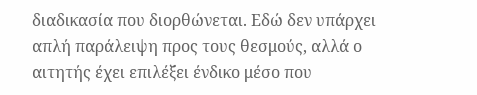διαδικασία που διορθώνεται. Εδώ δεν υπάρχει απλή παράλειψη προς τους θεσμούς, αλλά ο αιτητής έχει επιλέξει ένδικο μέσο που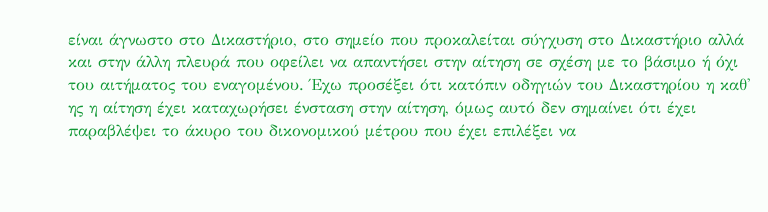είναι άγνωστο στο Δικαστήριο, στο σημείο που προκαλείται σύγχυση στο Δικαστήριο αλλά και στην άλλη πλευρά που οφείλει να απαντήσει στην αίτηση σε σχέση με το βάσιμο ή όχι του αιτήματος του εναγομένου. Έχω προσέξει ότι κατόπιν οδηγιών του Δικαστηρίου η καθ' ης η αίτηση έχει καταχωρήσει ένσταση στην αίτηση, όμως αυτό δεν σημαίνει ότι έχει παραβλέψει το άκυρο του δικονομικού μέτρου που έχει επιλέξει να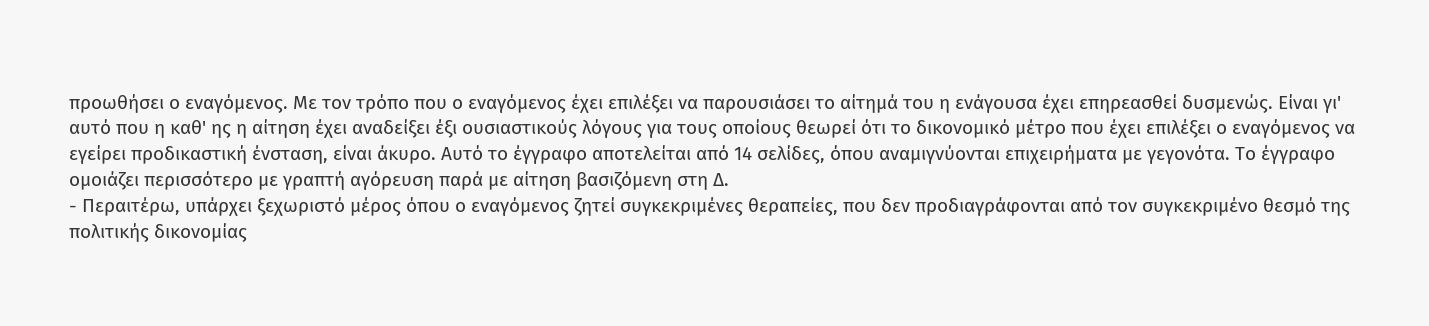προωθήσει ο εναγόμενος. Με τον τρόπο που ο εναγόμενος έχει επιλέξει να παρουσιάσει το αίτημά του η ενάγουσα έχει επηρεασθεί δυσμενώς. Είναι γι' αυτό που η καθ' ης η αίτηση έχει αναδείξει έξι ουσιαστικούς λόγους για τους οποίους θεωρεί ότι το δικονομικό μέτρο που έχει επιλέξει ο εναγόμενος να εγείρει προδικαστική ένσταση, είναι άκυρο. Αυτό το έγγραφο αποτελείται από 14 σελίδες, όπου αναμιγνύονται επιχειρήματα με γεγονότα. Το έγγραφο ομοιάζει περισσότερο με γραπτή αγόρευση παρά με αίτηση βασιζόμενη στη Δ.
- Περαιτέρω, υπάρχει ξεχωριστό μέρος όπου ο εναγόμενος ζητεί συγκεκριμένες θεραπείες, που δεν προδιαγράφονται από τον συγκεκριμένο θεσμό της πολιτικής δικονομίας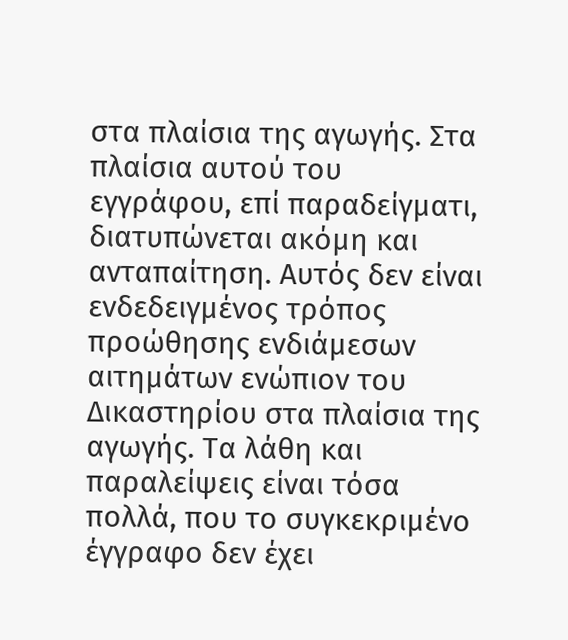στα πλαίσια της αγωγής. Στα πλαίσια αυτού του εγγράφου, επί παραδείγματι, διατυπώνεται ακόμη και ανταπαίτηση. Αυτός δεν είναι ενδεδειγμένος τρόπος προώθησης ενδιάμεσων αιτημάτων ενώπιον του Δικαστηρίου στα πλαίσια της αγωγής. Τα λάθη και παραλείψεις είναι τόσα πολλά, που το συγκεκριμένο έγγραφο δεν έχει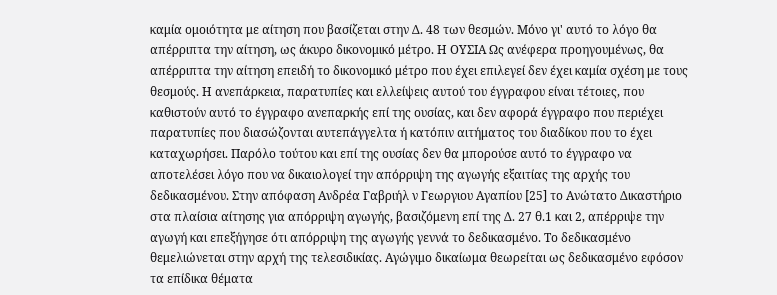καμία ομοιότητα με αίτηση που βασίζεται στην Δ. 48 των θεσμών. Μόνο γι' αυτό το λόγο θα απέρριπτα την αίτηση, ως άκυρο δικονομικό μέτρο. Η ΟΥΣΙΑ Ως ανέφερα προηγουμένως, θα απέρριπτα την αίτηση επειδή το δικονομικό μέτρο που έχει επιλεγεί δεν έχει καμία σχέση με τους θεσμούς. Η ανεπάρκεια, παρατυπίες και ελλείψεις αυτού του έγγραφου είναι τέτοιες, που καθιστούν αυτό το έγγραφο ανεπαρκής επί της ουσίας, και δεν αφορά έγγραφο που περιέχει παρατυπίες που διασώζονται αυτεπάγγελτα ή κατόπιν αιτήματος του διαδίκου που το έχει καταχωρήσει. Παρόλο τούτου και επί της ουσίας δεν θα μπορούσε αυτό το έγγραφο να αποτελέσει λόγο που να δικαιολογεί την απόρριψη της αγωγής εξαιτίας της αρχής του δεδικασμένου. Στην απόφαση Ανδρέα Γαβριήλ ν Γεωργιου Αγαπίου [25] το Ανώτατο Δικαστήριο στα πλαίσια αίτησης για απόρριψη αγωγής, βασιζόμενη επί της Δ. 27 θ.1 και 2, απέρριψε την αγωγή και επεξήγησε ότι απόρριψη της αγωγής γεννά το δεδικασμένο. Το δεδικασμένο θεμελιώνεται στην αρχή της τελεσιδικίας. Αγώγιμο δικαίωμα θεωρείται ως δεδικασμένο εφόσον τα επίδικα θέματα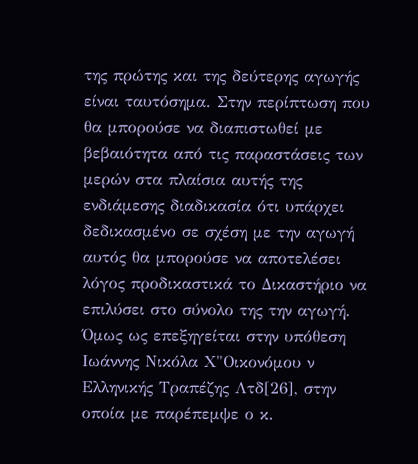της πρώτης και της δεύτερης αγωγής είναι ταυτόσημα. Στην περίπτωση που θα μπορούσε να διαπιστωθεί με βεβαιότητα από τις παραστάσεις των μερών στα πλαίσια αυτής της ενδιάμεσης διαδικασία ότι υπάρχει δεδικασμένο σε σχέση με την αγωγή αυτός θα μπορούσε να αποτελέσει λόγος προδικαστικά το Δικαστήριο να επιλύσει στο σύνολο της την αγωγή. Όμως ως επεξηγείται στην υπόθεση Ιωάννης Νικόλα Χ"Οικονόμου ν Ελληνικής Τραπέζης Λτδ[26], στην οποία με παρέπεμψε ο κ.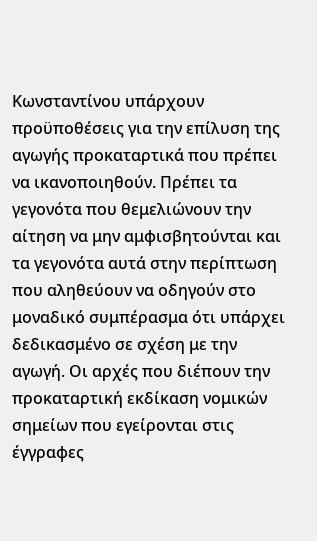Κωνσταντίνου υπάρχουν προϋποθέσεις για την επίλυση της αγωγής προκαταρτικά που πρέπει να ικανοποιηθούν. Πρέπει τα γεγονότα που θεμελιώνουν την αίτηση να μην αμφισβητούνται και τα γεγονότα αυτά στην περίπτωση που αληθεύουν να οδηγούν στο μοναδικό συμπέρασμα ότι υπάρχει δεδικασμένο σε σχέση με την αγωγή. Οι αρχές που διέπουν την προκαταρτική εκδίκαση νομικών σημείων που εγείρονται στις έγγραφες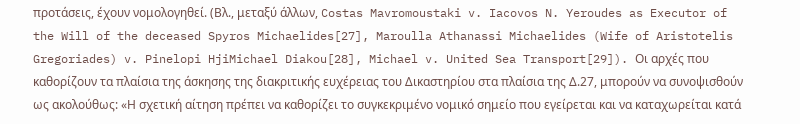προτάσεις, έχουν νομολογηθεί. (Βλ., μεταξύ άλλων, Costas Mavromoustaki v. Iacovos N. Yeroudes as Executor of the Will of the deceased Spyros Michaelides[27], Maroulla Athanassi Michaelides (Wife of Aristotelis Gregoriades) v. Pinelopi HjiMichael Diakou[28], Michael v. United Sea Transport[29]). Οι αρχές που καθορίζουν τα πλαίσια της άσκησης της διακριτικής ευχέρειας του Δικαστηρίου στα πλαίσια της Δ.27, μπορούν να συνοψισθούν ως ακολούθως: «Η σχετική αίτηση πρέπει να καθορίζει το συγκεκριμένο νομικό σημείο που εγείρεται και να καταχωρείται κατά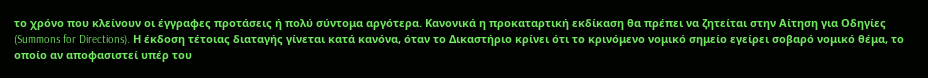το χρόνο που κλείνουν οι έγγραφες προτάσεις ή πολύ σύντομα αργότερα. Κανονικά η προκαταρτική εκδίκαση θα πρέπει να ζητείται στην Αίτηση για Οδηγίες (Summons for Directions). Η έκδοση τέτοιας διαταγής γίνεται κατά κανόνα, όταν το Δικαστήριο κρίνει ότι το κρινόμενο νομικό σημείο εγείρει σοβαρό νομικό θέμα, το οποίο αν αποφασιστεί υπέρ του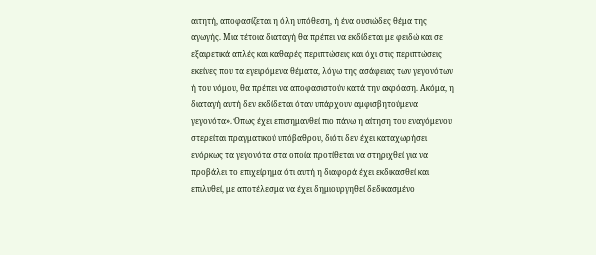αιτητή, αποφασίζεται η όλη υπόθεση, ή ένα ουσιώδες θέμα της αγωγής. Μια τέτοια διαταγή θα πρέπει να εκδίδεται με φειδώ και σε εξαιρετικά απλές και καθαρές περιπτώσεις και όχι στις περιπτώσεις εκείνες που τα εγειρόμενα θέματα, λόγω της ασάφειας των γεγονότων ή του νόμου, θα πρέπει να αποφασιστούν κατά την ακρόαση. Ακόμα, η διαταγή αυτή δεν εκδίδεται όταν υπάρχουν αμφισβητούμενα γεγονότα». Όπως έχει επισημανθεί πιο πάνω η αίτηση του εναγόμενου στερείται πραγματικού υπόβαθρου, διότι δεν έχει καταχωρήσει ενόρκως τα γεγονότα στα οποία προτίθεται να στηριχθεί για να προβάλει το επιχείρημα ότι αυτή η διαφορά έχει εκδικασθεί και επιλυθεί, με αποτέλεσμα να έχει δημιουργηθεί δεδικασμένο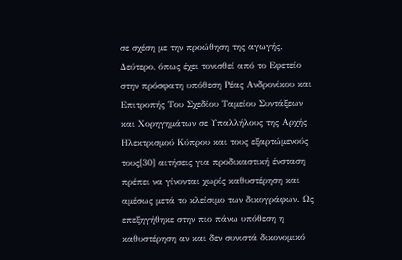σε σχέση με την προώθηση της αγωγής. Δεύτερο, όπως έχει τονισθεί από το Εφετείο στην πρόσφατη υπόθεση Ρέας Ανδρονίκου και Επιτροπής Του Σχεδίου Ταμείου Συντάξεων και Χορηγημάτων σε Υπαλλήλους της Αρχής Ηλεκτρισμού Κύπρου και τους εξαρτώμενούς τους[30] αιτήσεις για προδικαστική ένσταση πρέπει να γίνονται χωρίς καθυστέρηση και αμέσως μετά το κλείσιμο των δικογράφων. Ως επεξηγήθηκε στην πιο πάνω υπόθεση η καθυστέρηση αν και δεν συνιστά δικονομικό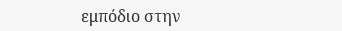εμπόδιο στην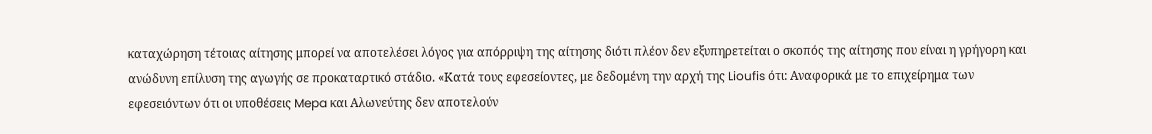καταχώρηση τέτοιας αίτησης μπορεί να αποτελέσει λόγος για απόρριψη της αίτησης διότι πλέον δεν εξυπηρετείται ο σκοπός της αίτησης που είναι η γρήγορη και ανώδυνη επίλυση της αγωγής σε προκαταρτικό στάδιο. «Κατά τους εφεσείοντες, με δεδομένη την αρχή της Lioufis ότι: Αναφορικά με το επιχείρημα των εφεσειόντων ότι οι υποθέσεις Mepa και Αλωνεύτης δεν αποτελούν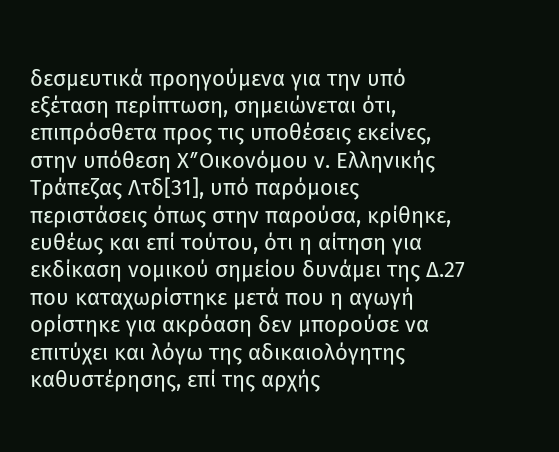δεσμευτικά προηγούμενα για την υπό εξέταση περίπτωση, σημειώνεται ότι, επιπρόσθετα προς τις υποθέσεις εκείνες, στην υπόθεση ΧʺΟικονόμου ν. Ελληνικής Τράπεζας Λτδ[31], υπό παρόμοιες περιστάσεις όπως στην παρούσα, κρίθηκε, ευθέως και επί τούτου, ότι η αίτηση για εκδίκαση νομικού σημείου δυνάμει της Δ.27 που καταχωρίστηκε μετά που η αγωγή ορίστηκε για ακρόαση δεν μπορούσε να επιτύχει και λόγω της αδικαιολόγητης καθυστέρησης, επί της αρχής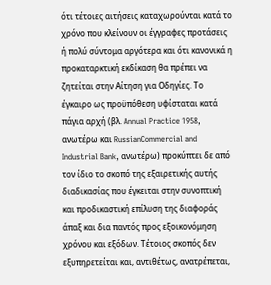ότι τέτοιες αιτήσεις καταχωρούνται κατά το χρόνο που κλείνουν οι έγγραφες προτάσεις ή πολύ σύντομα αργότερα και ότι κανονικά η προκαταρκτική εκδίκαση θα πρέπει να ζητείται στην Αίτηση για Οδηγίες. Το έγκαιρο ως προϋπόθεση υφίσταται κατά πάγια αρχή (βλ. Annual Practice 1958, ανωτέρω και RussianCommercial and Industrial Bank, ανωτέρω) προκύπτει δε από τον ίδιο το σκοπό της εξαιρετικής αυτής διαδικασίας που έγκειται στην συνοπτική και προδικαστική επίλυση της διαφοράς άπαξ και δια παντός προς εξοικονόμηση χρόνου και εξόδων. Τέτοιος σκοπός δεν εξυπηρετείται και, αντιθέτως, ανατρέπεται,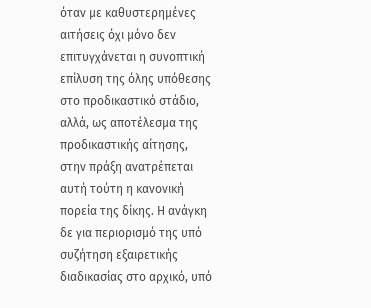όταν με καθυστερημένες αιτήσεις όχι μόνο δεν επιτυγχάνεται η συνοπτική επίλυση της όλης υπόθεσης στο προδικαστικό στάδιο, αλλά, ως αποτέλεσμα της προδικαστικής αίτησης, στην πράξη ανατρέπεται αυτή τούτη η κανονική πορεία της δίκης. Η ανάγκη δε για περιορισμό της υπό συζήτηση εξαιρετικής διαδικασίας στο αρχικό, υπό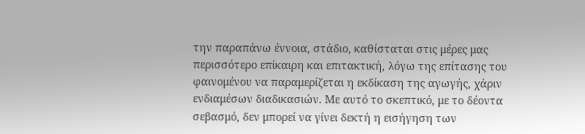την παραπάνω έννοια, στάδιο, καθίσταται στις μέρες μας περισσότερο επίκαιρη και επιτακτική, λόγω της επίτασης του φαινομένου να παραμερίζεται η εκδίκαση της αγωγής, χάριν ενδιαμέσων διαδικασιών. Με αυτό το σκεπτικό, με το δέοντα σεβασμό, δεν μπορεί να γίνει δεκτή η εισήγηση των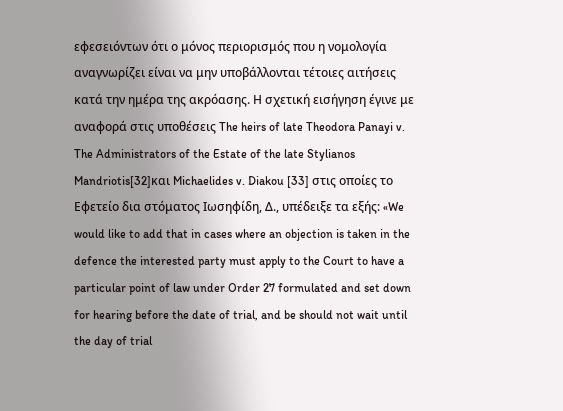εφεσειόντων ότι ο μόνος περιορισμός που η νομολογία αναγνωρίζει είναι να μην υποβάλλονται τέτοιες αιτήσεις κατά την ημέρα της ακρόασης. Η σχετική εισήγηση έγινε με αναφορά στις υποθέσεις The heirs of late Theodora Panayi v. The Administrators of the Estate of the late Stylianos Mandriotis[32]και Michaelides v. Diakou [33] στις οποίες το Εφετείο δια στόματος Ιωσηφίδη, Δ., υπέδειξε τα εξής: «We would like to add that in cases where an objection is taken in the defence the interested party must apply to the Court to have a particular point of law under Order 27 formulated and set down for hearing before the date of trial, and be should not wait until the day of trial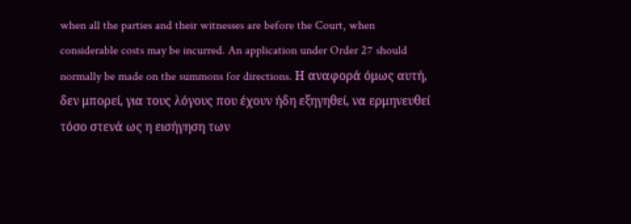when all the parties and their witnesses are before the Court, when considerable costs may be incurred. An application under Order 27 should normally be made on the summons for directions. Η αναφορά όμως αυτή, δεν μπορεί, για τους λόγους που έχουν ήδη εξηγηθεί, να ερμηνευθεί τόσο στενά ως η εισήγηση των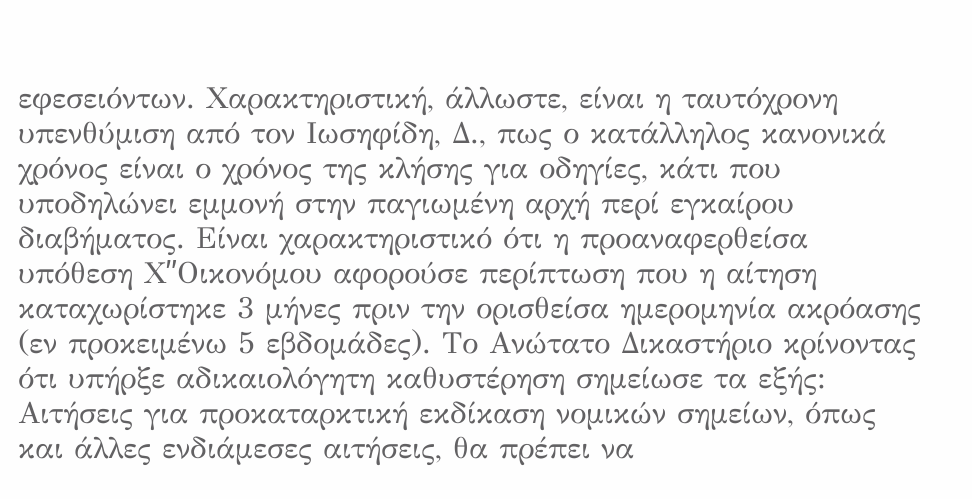εφεσειόντων. Χαρακτηριστική, άλλωστε, είναι η ταυτόχρονη υπενθύμιση από τον Ιωσηφίδη, Δ., πως ο κατάλληλος κανονικά χρόνος είναι ο χρόνος της κλήσης για οδηγίες, κάτι που υποδηλώνει εμμονή στην παγιωμένη αρχή περί εγκαίρου διαβήματος. Είναι χαρακτηριστικό ότι η προαναφερθείσα υπόθεση ΧʺΟικονόμου αφορούσε περίπτωση που η αίτηση καταχωρίστηκε 3 μήνες πριν την ορισθείσα ημερομηνία ακρόασης (εν προκειμένω 5 εβδομάδες). Το Ανώτατο Δικαστήριο κρίνοντας ότι υπήρξε αδικαιολόγητη καθυστέρηση σημείωσε τα εξής: Αιτήσεις για προκαταρκτική εκδίκαση νομικών σημείων, όπως και άλλες ενδιάμεσες αιτήσεις, θα πρέπει να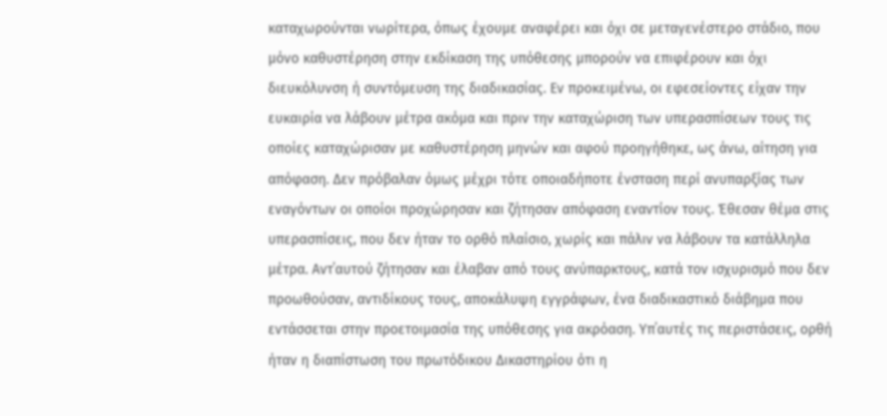καταχωρούνται νωρίτερα, όπως έχουμε αναφέρει και όχι σε μεταγενέστερο στάδιο, που μόνο καθυστέρηση στην εκδίκαση της υπόθεσης μπορούν να επιφέρουν και όχι διευκόλυνση ή συντόμευση της διαδικασίας. Εν προκειμένω, οι εφεσείοντες είχαν την ευκαιρία να λάβουν μέτρα ακόμα και πριν την καταχώριση των υπερασπίσεων τους τις οποίες καταχώρισαν με καθυστέρηση μηνών και αφού προηγήθηκε, ως άνω, αίτηση για απόφαση. Δεν πρόβαλαν όμως μέχρι τότε οποιαδήποτε ένσταση περί ανυπαρξίας των εναγόντων οι οποίοι προχώρησαν και ζήτησαν απόφαση εναντίον τους. Έθεσαν θέμα στις υπερασπίσεις, που δεν ήταν το ορθό πλαίσιο, χωρίς και πάλιν να λάβουν τα κατάλληλα μέτρα. Αντ΄αυτού ζήτησαν και έλαβαν από τους ανύπαρκτους, κατά τον ισχυρισμό που δεν προωθούσαν, αντιδίκους τους, αποκάλυψη εγγράφων, ένα διαδικαστικό διάβημα που εντάσσεται στην προετοιμασία της υπόθεσης για ακρόαση. Υπ΄αυτές τις περιστάσεις, ορθή ήταν η διαπίστωση του πρωτόδικου Δικαστηρίου ότι η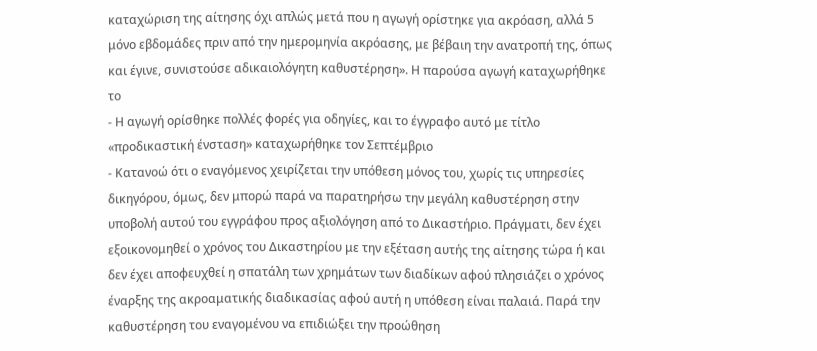καταχώριση της αίτησης όχι απλώς μετά που η αγωγή ορίστηκε για ακρόαση, αλλά 5 μόνο εβδομάδες πριν από την ημερομηνία ακρόασης, με βέβαιη την ανατροπή της, όπως και έγινε, συνιστούσε αδικαιολόγητη καθυστέρηση». Η παρούσα αγωγή καταχωρήθηκε το
- Η αγωγή ορίσθηκε πολλές φορές για οδηγίες, και το έγγραφο αυτό με τίτλο «προδικαστική ένσταση» καταχωρήθηκε τον Σεπτέμβριο
- Κατανοώ ότι ο εναγόμενος χειρίζεται την υπόθεση μόνος του, χωρίς τις υπηρεσίες δικηγόρου, όμως, δεν μπορώ παρά να παρατηρήσω την μεγάλη καθυστέρηση στην υποβολή αυτού του εγγράφου προς αξιολόγηση από το Δικαστήριο. Πράγματι, δεν έχει εξοικονομηθεί ο χρόνος του Δικαστηρίου με την εξέταση αυτής της αίτησης τώρα ή και δεν έχει αποφευχθεί η σπατάλη των χρημάτων των διαδίκων αφού πλησιάζει ο χρόνος έναρξης της ακροαματικής διαδικασίας αφού αυτή η υπόθεση είναι παλαιά. Παρά την καθυστέρηση του εναγομένου να επιδιώξει την προώθηση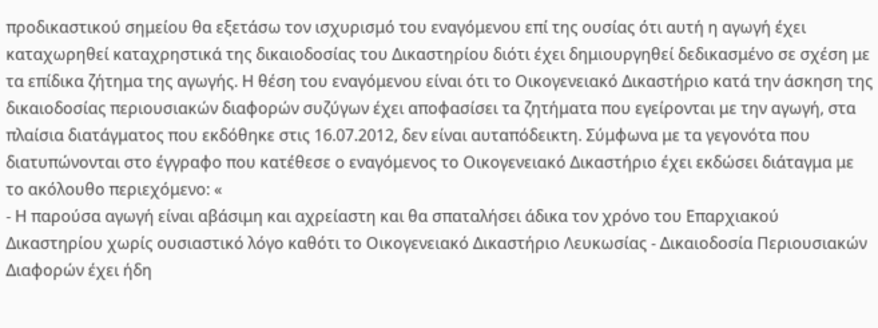προδικαστικού σημείου θα εξετάσω τον ισχυρισμό του εναγόμενου επί της ουσίας ότι αυτή η αγωγή έχει καταχωρηθεί καταχρηστικά της δικαιοδοσίας του Δικαστηρίου διότι έχει δημιουργηθεί δεδικασμένο σε σχέση με τα επίδικα ζήτημα της αγωγής. Η θέση του εναγόμενου είναι ότι το Οικογενειακό Δικαστήριο κατά την άσκηση της δικαιοδοσίας περιουσιακών διαφορών συζύγων έχει αποφασίσει τα ζητήματα που εγείρονται με την αγωγή, στα πλαίσια διατάγματος που εκδόθηκε στις 16.07.2012, δεν είναι αυταπόδεικτη. Σύμφωνα με τα γεγονότα που διατυπώνονται στο έγγραφο που κατέθεσε ο εναγόμενος το Οικογενειακό Δικαστήριο έχει εκδώσει διάταγμα με το ακόλουθο περιεχόμενο: «
- Η παρούσα αγωγή είναι αβάσιμη και αχρείαστη και θα σπαταλήσει άδικα τον χρόνο του Επαρχιακού Δικαστηρίου χωρίς ουσιαστικό λόγο καθότι το Οικογενειακό Δικαστήριο Λευκωσίας - Δικαιοδοσία Περιουσιακών Διαφορών έχει ήδη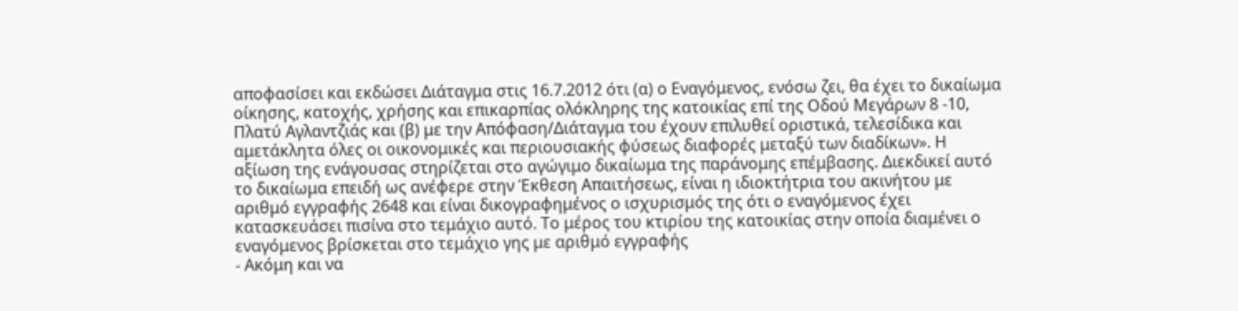αποφασίσει και εκδώσει Διάταγμα στις 16.7.2012 ότι (α) ο Εναγόμενος, ενόσω ζει, θα έχει το δικαίωμα οίκησης, κατοχής, χρήσης και επικαρπίας ολόκληρης της κατοικίας επί της Οδού Μεγάρων 8 -10, Πλατύ Αγλαντζιάς και (β) με την Απόφαση/Διάταγμα του έχουν επιλυθεί οριστικά, τελεσίδικα και αμετάκλητα όλες οι οικονομικές και περιουσιακής φύσεως διαφορές μεταξύ των διαδίκων». Η αξίωση της ενάγουσας στηρίζεται στο αγώγιμο δικαίωμα της παράνομης επέμβασης. Διεκδικεί αυτό το δικαίωμα επειδή ως ανέφερε στην Έκθεση Απαιτήσεως, είναι η ιδιοκτήτρια του ακινήτου με αριθμό εγγραφής 2648 και είναι δικογραφημένος ο ισχυρισμός της ότι ο εναγόμενος έχει κατασκευάσει πισίνα στο τεμάχιο αυτό. Το μέρος του κτιρίου της κατοικίας στην οποία διαμένει ο εναγόμενος βρίσκεται στο τεμάχιο γης με αριθμό εγγραφής
- Ακόμη και να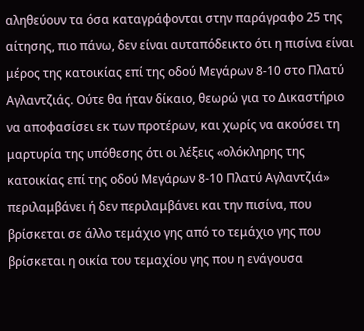αληθεύουν τα όσα καταγράφονται στην παράγραφο 25 της αίτησης, πιο πάνω, δεν είναι αυταπόδεικτο ότι η πισίνα είναι μέρος της κατοικίας επί της οδού Μεγάρων 8-10 στο Πλατύ Αγλαντζιάς. Ούτε θα ήταν δίκαιο, θεωρώ για το Δικαστήριο να αποφασίσει εκ των προτέρων, και χωρίς να ακούσει τη μαρτυρία της υπόθεσης ότι οι λέξεις «ολόκληρης της κατοικίας επί της οδού Μεγάρων 8-10 Πλατύ Αγλαντζιά» περιλαμβάνει ή δεν περιλαμβάνει και την πισίνα, που βρίσκεται σε άλλο τεμάχιο γης από το τεμάχιο γης που βρίσκεται η οικία του τεμαχίου γης που η ενάγουσα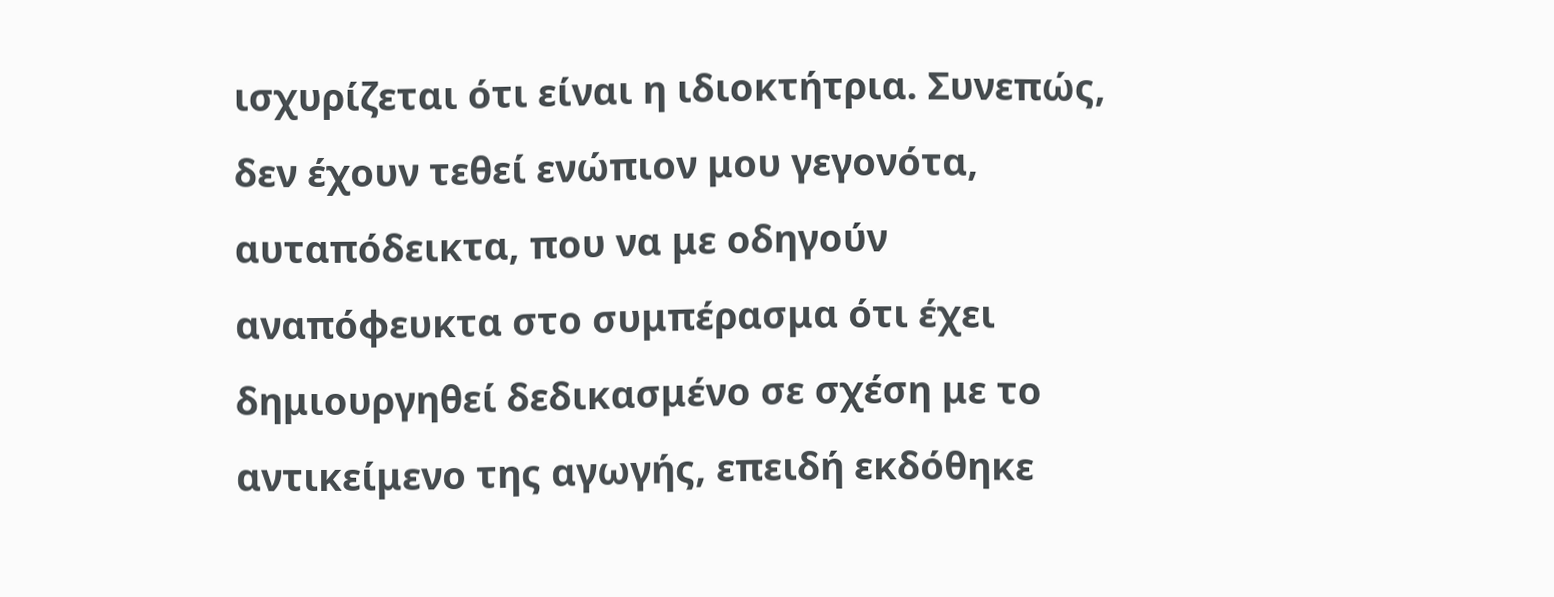ισχυρίζεται ότι είναι η ιδιοκτήτρια. Συνεπώς, δεν έχουν τεθεί ενώπιον μου γεγονότα, αυταπόδεικτα, που να με οδηγούν αναπόφευκτα στο συμπέρασμα ότι έχει δημιουργηθεί δεδικασμένο σε σχέση με το αντικείμενο της αγωγής, επειδή εκδόθηκε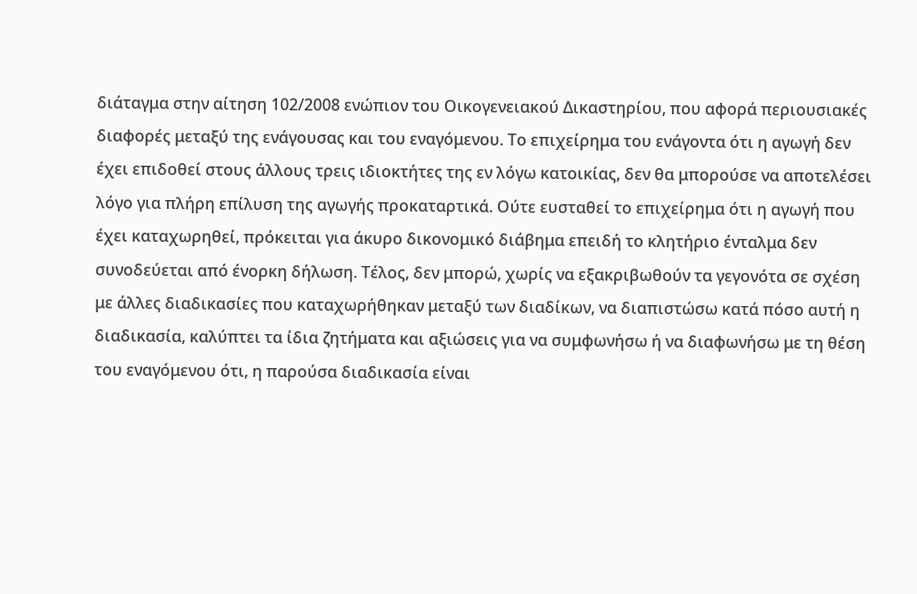διάταγμα στην αίτηση 102/2008 ενώπιον του Οικογενειακού Δικαστηρίου, που αφορά περιουσιακές διαφορές μεταξύ της ενάγουσας και του εναγόμενου. Το επιχείρημα του ενάγοντα ότι η αγωγή δεν έχει επιδοθεί στους άλλους τρεις ιδιοκτήτες της εν λόγω κατοικίας, δεν θα μπορούσε να αποτελέσει λόγο για πλήρη επίλυση της αγωγής προκαταρτικά. Ούτε ευσταθεί το επιχείρημα ότι η αγωγή που έχει καταχωρηθεί, πρόκειται για άκυρο δικονομικό διάβημα επειδή το κλητήριο ένταλμα δεν συνοδεύεται από ένορκη δήλωση. Τέλος, δεν μπορώ, χωρίς να εξακριβωθούν τα γεγονότα σε σχέση με άλλες διαδικασίες που καταχωρήθηκαν μεταξύ των διαδίκων, να διαπιστώσω κατά πόσο αυτή η διαδικασία, καλύπτει τα ίδια ζητήματα και αξιώσεις για να συμφωνήσω ή να διαφωνήσω με τη θέση του εναγόμενου ότι, η παρούσα διαδικασία είναι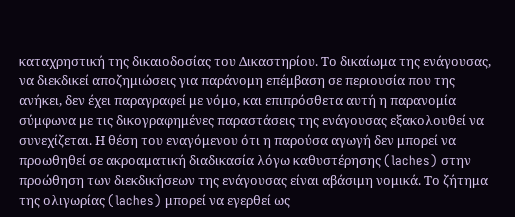καταχρηστική της δικαιοδοσίας του Δικαστηρίου. Το δικαίωμα της ενάγουσας, να διεκδικεί αποζημιώσεις για παράνομη επέμβαση σε περιουσία που της ανήκει, δεν έχει παραγραφεί με νόμο, και επιπρόσθετα αυτή η παρανομία σύμφωνα με τις δικογραφημένες παραστάσεις της ενάγουσας εξακολουθεί να συνεχίζεται. Η θέση του εναγόμενου ότι η παρούσα αγωγή δεν μπορεί να προωθηθεί σε ακροαματική διαδικασία λόγω καθυστέρησης (laches) στην προώθηση των διεκδικήσεων της ενάγουσας είναι αβάσιμη νομικά. Το ζήτημα της ολιγωρίας (laches) μπορεί να εγερθεί ως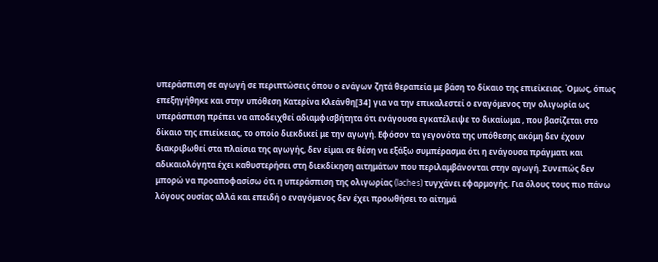υπεράσπιση σε αγωγή σε περιπτώσεις όπου ο ενάγων ζητά θεραπεία με βάση το δίκαιο της επιείκειας. Όμως, όπως επεξηγήθηκε και στην υπόθεση Κατερίνα Κλεάνθη[34] για να την επικαλεστεί ο εναγόμενος την ολιγωρία ως υπεράσπιση πρέπει να αποδειχθεί αδιαμφισβήτητα ότι ενάγουσα εγκατέλειψε το δικαίωμα , που βασίζεται στο δίκαιο της επιείκειας, το οποίο διεκδικεί με την αγωγή. Εφόσον τα γεγονότα της υπόθεσης ακόμη δεν έχουν διακριβωθεί στα πλαίσια της αγωγής, δεν είμαι σε θέση να εξάξω συμπέρασμα ότι η ενάγουσα πράγματι και αδικαιολόγητα έχει καθυστερήσει στη διεκδίκηση αιτημάτων που περιλαμβάνονται στην αγωγή. Συνεπώς δεν μπορώ να προαποφασίσω ότι η υπεράσπιση της ολιγωρίας (laches) τυγχάνει εφαρμογής. Για όλους τους πιο πάνω λόγους ουσίας αλλά και επειδή ο εναγόμενος δεν έχει προωθήσει το αίτημά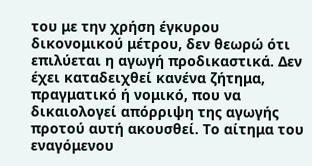του με την χρήση έγκυρου δικονομικού μέτρου, δεν θεωρώ ότι επιλύεται η αγωγή προδικαστικά. Δεν έχει καταδειχθεί κανένα ζήτημα, πραγματικό ή νομικό, που να δικαιολογεί απόρριψη της αγωγής προτού αυτή ακουσθεί. Το αίτημα του εναγόμενου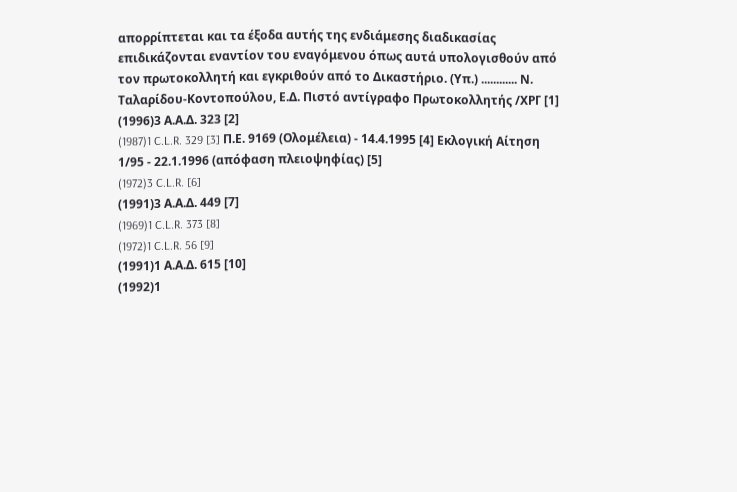απορρίπτεται και τα έξοδα αυτής της ενδιάμεσης διαδικασίας επιδικάζονται εναντίον του εναγόμενου όπως αυτά υπολογισθούν από τον πρωτοκολλητή και εγκριθούν από το Δικαστήριο. (Υπ.) ............ Ν. Ταλαρίδου-Κοντοπούλου, Ε.Δ. Πιστό αντίγραφο Πρωτοκολλητής /ΧΡΓ [1]
(1996)3 Α.Α.Δ. 323 [2]
(1987)1 C.L.R. 329 [3] Π.Ε. 9169 (Ολομέλεια) - 14.4.1995 [4] Εκλογική Αίτηση 1/95 - 22.1.1996 (απόφαση πλειοψηφίας) [5]
(1972)3 C.L.R. [6]
(1991)3 Α.Α.Δ. 449 [7]
(1969)1 C.L.R. 373 [8]
(1972)1 C.L.R. 56 [9]
(1991)1 Α.Α.Δ. 615 [10]
(1992)1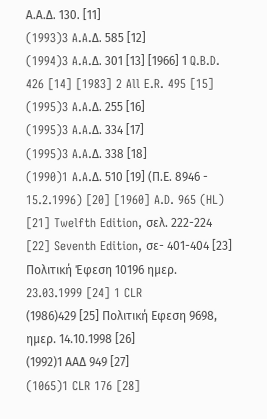Α.Α.Δ. 130. [11]
(1993)3 A.A.Δ. 585 [12]
(1994)3 A.A.Δ. 301 [13] [1966] 1 Q.B.D. 426 [14] [1983] 2 All E.R. 495 [15]
(1995)3 A.A.Δ. 255 [16]
(1995)3 A.A.Δ. 334 [17]
(1995)3 A.A.Δ. 338 [18]
(1990)1 A.A.Δ. 510 [19] (Π.Ε. 8946 - 15.2.1996) [20] [1960] A.D. 965 (HL) [21] Twelfth Edition, σελ. 222-224 [22] Seventh Edition, σε- 401-404 [23] Πολιτική Έφεση 10196 ημερ. 23.03.1999 [24] 1 CLR
(1986)429 [25] Πολιτική Εφεση 9698, ημερ. 14.10.1998 [26]
(1992)1 ΑΑΔ 949 [27]
(1065)1 CLR 176 [28]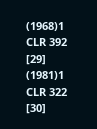(1968)1 CLR 392 [29]
(1981)1 CLR 322 [30]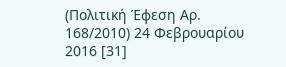(Πολιτική Έφεση Αρ. 168/2010) 24 Φεβρουαρίου 2016 [31]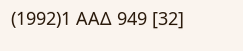(1992)1 ΑΑΔ 949 [32]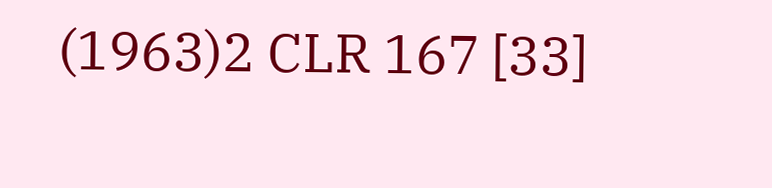(1963)2 CLR 167 [33]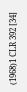(1968)1 CLR 392 [34]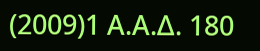(2009)1 Α.Α.Δ. 180